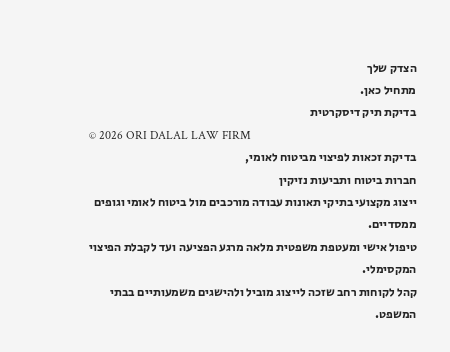הצדק שלך
מתחיל כאן.
בדיקת תיק דיסקרטית
© 2026 ORI DALAL LAW FIRM
בדיקת זכאות לפיצוי מביטוח לאומי,
חברות ביטוח ותביעות נזיקין
ייצוג מקצועי בתיקי תאונות עבודה מורכבים מול ביטוח לאומי וגופים ממסדיים.
טיפול אישי ומעטפת משפטית מלאה מרגע הפציעה ועד לקבלת הפיצוי המקסימלי.
קהל לקוחות רחב שזכה לייצוג מוביל ולהישגים משמעותיים בבתי המשפט.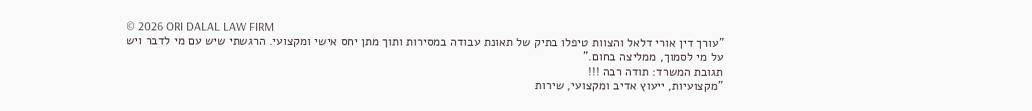© 2026 ORI DALAL LAW FIRM
"עורך דין אורי דלאל והצוות טיפלו בתיק של תאונת עבודה במסירות ותוך מתן יחס אישי ומקצועי. הרגשתי שיש עם מי לדבר ויש על מי לסמוך, ממליצה בחום."
תגובת המשרד: תודה רבה !!!
"מקצועיות, ייעוץ אדיב ומקצועי, שירות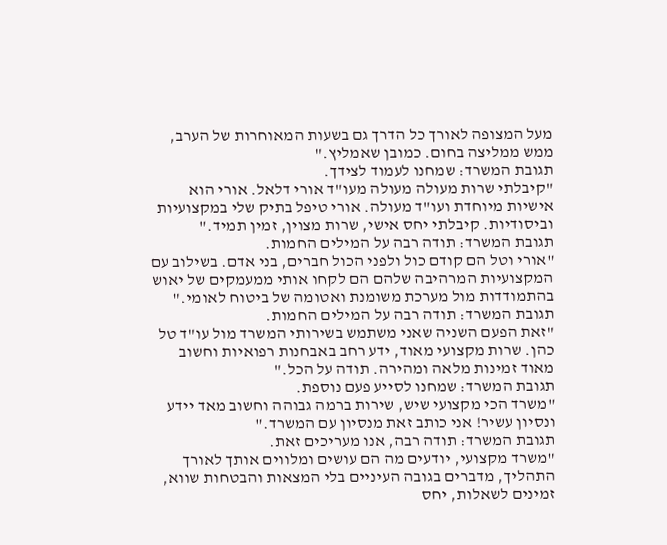מעל המצופה לאורך כל הדרך גם בשעות המאוחרות של הערב, ממש ממליצה בחום. כמובן שאמליץ."
תגובת המשרד: שמחנו לעמוד לצידך.
"קיבלתי שרות מעולה מעולה מעו"ד אורי דלאל. אורי הוא אישיות מיוחדת ועו"ד מעולה. אורי טיפל בתיק שלי במקצועיות וביסודיות. קיבלתי יחס אישי, שרות מצוין, זמין תמיד."
תגובת המשרד: תודה רבה על המילים החמות.
"אורי וטל הם קודם כול ולפני הכול חברים, בני אדם. בשילוב עם המקצועיות המרהיבה שלהם הם לקחו אותי ממעמקים של יאוש בהתמודדות מול מערכת משומנת ואטומה של ביטוח לאומי."
תגובת המשרד: תודה רבה על המילים החמות.
"זאת הפעם השניה שאני משתמש בשירותי המשרד מול עו"ד טל כהן. שרות מקצועי מאוד, ידע רחב באבחנות רפואיות וחשוב מאוד זמינות מלאה ומהירה. תודה על הכל."
תגובת המשרד: שמחנו לסייע פעם נוספת.
"משרד הכי מקצועי שיש, שירות ברמה גבוהה וחשוב מאד יידע ונסיון עשיר! אני כותב זאת מנסיון עם המשרד."
תגובת המשרד: תודה רבה, אנו מעריכים זאת.
"משרד מקצועי, יודעים מה הם עושים ומלווים אותך לאורך התהליך, מדברים בגובה העיניים בלי המצאות והבטחות שווא, זמינים לשאלות, יחס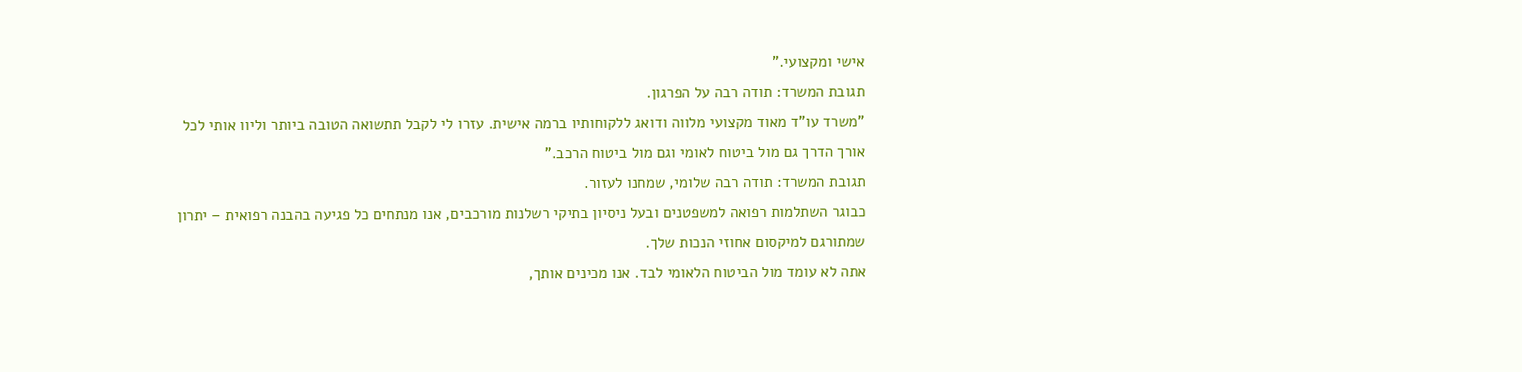אישי ומקצועי."
תגובת המשרד: תודה רבה על הפרגון.
"משרד עו"ד מאוד מקצועי מלווה ודואג ללקוחותיו ברמה אישית. עזרו לי לקבל תתשואה הטובה ביותר וליוו אותי לכל אורך הדרך גם מול ביטוח לאומי וגם מול ביטוח הרכב."
תגובת המשרד: תודה רבה שלומי, שמחנו לעזור.
כבוגר השתלמות רפואה למשפטנים ובעל ניסיון בתיקי רשלנות מורכבים, אנו מנתחים כל פגיעה בהבנה רפואית – יתרון שמתורגם למיקסום אחוזי הנכות שלך.
אתה לא עומד מול הביטוח הלאומי לבד. אנו מכינים אותך,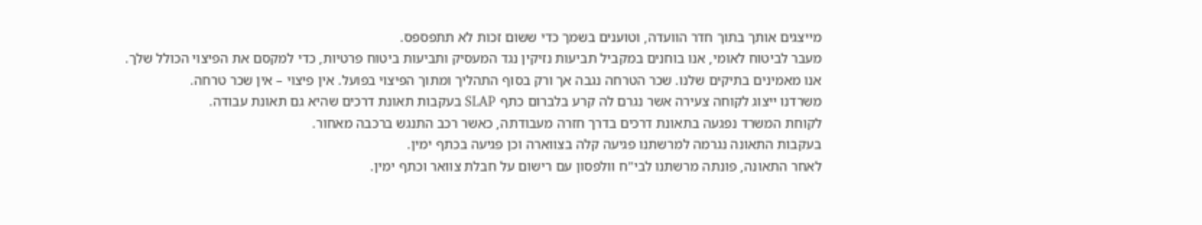מייצגים אותך בתוך חדר הוועדה, וטוענים בשמך כדי ששום זכות לא תתפספס.
מעבר לביטוח לאומי, אנו בוחנים במקביל תביעות נזיקין נגד המעסיק ותביעות ביטוח פרטיות, כדי למקסם את הפיצוי הכולל שלך.
אנו מאמינים בתיקים שלנו. שכר הטרחה נגבה אך ורק בסוף התהליך ומתוך הפיצוי בפועל. אין פיצוי – אין שכר טרחה.
משרדנו ייצוג לקוחה צעירה אשר נגרם לה קרע בלברום כתף SLAP בעקבות תאונת דרכים שהיא גם תאונת עבודה.
לקוחת המשרד נפגעה בתאונת דרכים בדרך חזרה מעבודתה, כאשר רכב התנגש ברכבה מאחור.
בעקבות התאונה נגרמה למרשתנו פגיעה קלה בצווארה וכן פגיעה בכתף ימין.
לאחר התאונה, פונתה מרשתנו לבי"ח וולפסון עם רישום על חבלת צוואר וכתף ימין.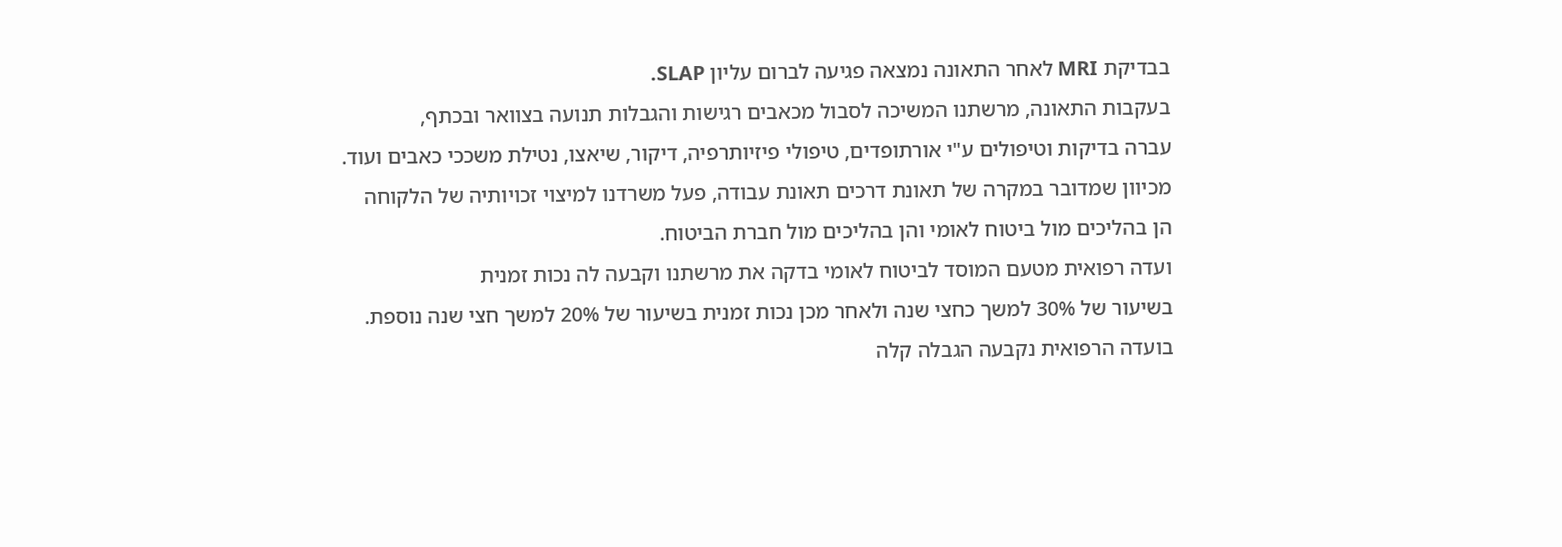בבדיקת MRI לאחר התאונה נמצאה פגיעה לברום עליון SLAP.
בעקבות התאונה, מרשתנו המשיכה לסבול מכאבים רגישות והגבלות תנועה בצוואר ובכתף,
עברה בדיקות וטיפולים ע"י אורתופדים, טיפולי פיזיותרפיה, דיקור, שיאצו, נטילת משככי כאבים ועוד.
מכיוון שמדובר במקרה של תאונת דרכים תאונת עבודה, פעל משרדנו למיצוי זכויותיה של הלקוחה
הן בהליכים מול ביטוח לאומי והן בהליכים מול חברת הביטוח.
ועדה רפואית מטעם המוסד לביטוח לאומי בדקה את מרשתנו וקבעה לה נכות זמנית
בשיעור של 30% למשך כחצי שנה ולאחר מכן נכות זמנית בשיעור של 20% למשך חצי שנה נוספת.
בועדה הרפואית נקבעה הגבלה קלה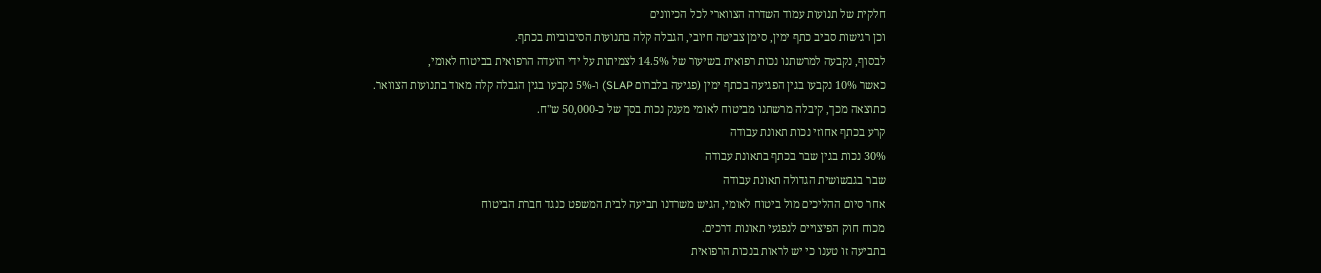חלקית של תנועות עמוד השדרה הצווארי לכל הכיוונים
וכן רגישות סביב כתף ימין, סימן צביטה חיובי, הגבלה קלה בתנועות הסיבוביות בכתף.
לבסוף, נקבעה למרשתנו נכות רפואית בשיעור של 14.5% לצמיתות על ידי הועדה הרפואית בביטוח לאומי,
כאשר 10% נקבעו בגין הפגיעה בכתף ימין (פגיעה בלברום SLAP) ו-5% נקבעו בגין הגבלה קלה מאוד בתנועות הצוואר.
כתוצאה מכך, קיבלה מרשתנו מביטוח לאומי מענק נכות בסך של כ-50,000 ש"ח.
קרע בכתף אחוזי נכות תאונת עבודה
30% נכות בגין שבר בכתף בתאונת עבודה
שבר בגבשושית הגדולה תאונת עבודה
אחר סיום ההליכים מול ביטוח לאומי, הגיש משרדנו תביעה לבית המשפט כנגד חברת הביטוח
מכוח חוק הפיצויים לנפגעי תאונות דרכים.
בתביעה זו טענו כי יש לראות בנכות הרפואית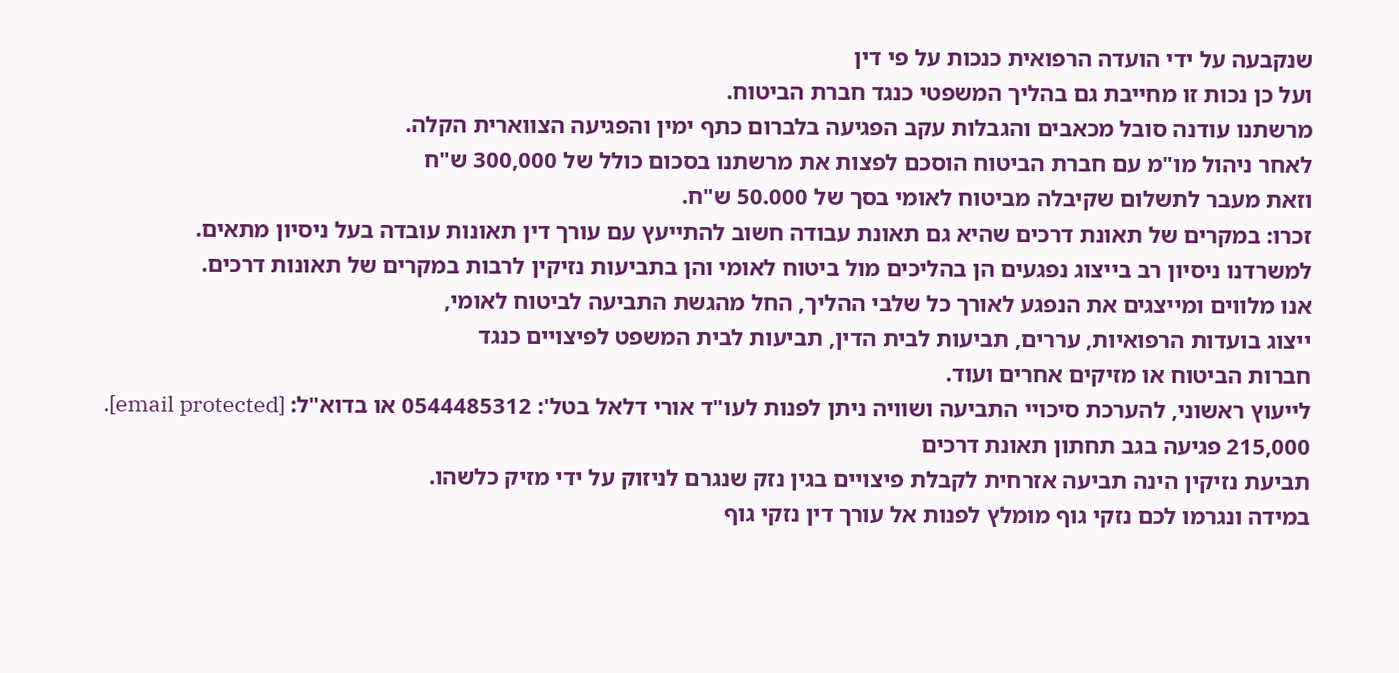שנקבעה על ידי הועדה הרפואית כנכות על פי דין
ועל כן נכות זו מחייבת גם בהליך המשפטי כנגד חברת הביטוח.
מרשתנו עודנה סובל מכאבים והגבלות עקב הפגיעה בלברום כתף ימין והפגיעה הצווארית הקלה.
לאחר ניהול מו"מ עם חברת הביטוח הוסכם לפצות את מרשתנו בסכום כולל של 300,000 ש"ח
וזאת מעבר לתשלום שקיבלה מביטוח לאומי בסך של 50.000 ש"ח.
זכרו: במקרים של תאונת דרכים שהיא גם תאונת עבודה חשוב להתייעץ עם עורך דין תאונות עובדה בעל ניסיון מתאים.
למשרדנו ניסיון רב בייצוג נפגעים הן בהליכים מול ביטוח לאומי והן בתביעות נזיקין לרבות במקרים של תאונות דרכים.
אנו מלווים ומייצגים את הנפגע לאורך כל שלבי ההליך, החל מהגשת התביעה לביטוח לאומי,
ייצוג בועדות הרפואיות, עררים, תביעות לבית הדין, תביעות לבית המשפט לפיצויים כנגד
חברות הביטוח או מזיקים אחרים ועוד.
לייעוץ ראשוני, להערכת סיכויי התביעה ושוויה ניתן לפנות לעו"ד אורי דלאל בטל': 0544485312 או בדוא"ל: [email protected].
215,000 פגיעה בגב תחתון תאונת דרכים
תביעת נזיקין הינה תביעה אזרחית לקבלת פיצויים בגין נזק שנגרם לניזוק על ידי מזיק כלשהו.
במידה ונגרמו לכם נזקי גוף מומלץ לפנות אל עורך דין נזקי גוף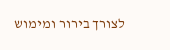לצורך בירור ומימוש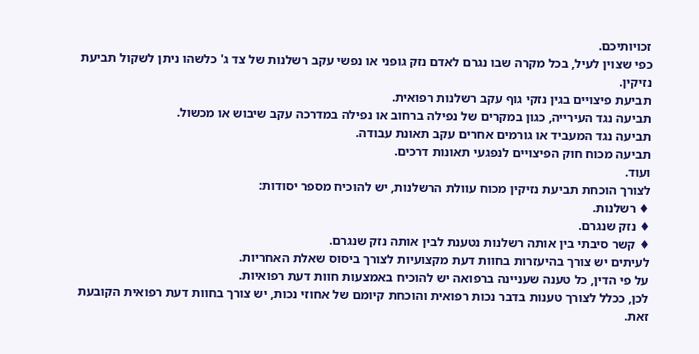זכויותיכם.
כפי שצוין לעיל, בכל מקרה שבו נגרם לאדם נזק גופני או נפשי עקב רשלנות של צד ג' כלשהו ניתן לשקול תביעת נזיקין.
תביעת פיצויים בגין נזקי גוף עקב רשלנות רפואית.
תביעה נגד העירייה, כגון במקרים של נפילה ברחוב או נפילה במדרכה עקב שיבוש או מכשול.
תביעה נגד המעביד או גורמים אחרים עקב תאונת עבודה.
תביעה מכוח חוק הפיצויים לנפגעי תאונות דרכים.
ועוד.
לצורך הוכחת תביעת נזיקין מכוח עוולת הרשלנות, יש להוכיח מספר יסודות:
♦ רשלנות.
♦ נזק שנגרם.
♦ קשר סיבתי בין אותה רשלנות נטענת לבין אותה נזק שנגרם.
לעיתים יש צורך בהיעזרות בחוות דעת מקצועיות לצורך ביסוס שאלת האחריות.
על פי הדין, כל טענה שעניינה ברפואה יש להוכיח באמצעות חוות דעת רפואיות.
לכן, ככלל לצורך טענות בדבר נכות רפואית והוכחת קיומם של אחוזי נכות, יש צורך בחוות דעת רפואית הקובעת זאת.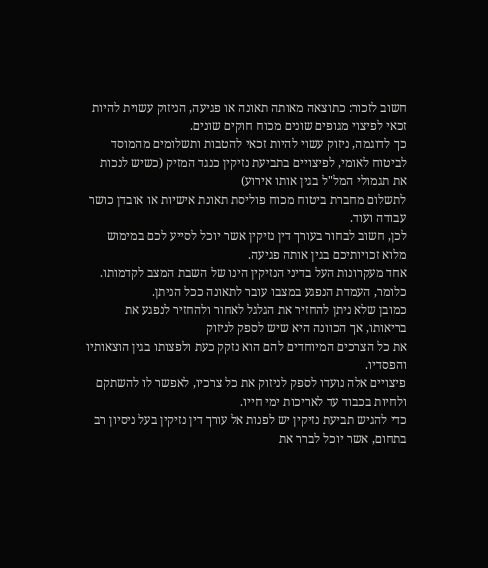חשוב לזכור: כתוצאה מאותה תאונה או פגיעה, הניזוק עשוית להיות זכאי לפיצוי מגופים שונים מכוח חוקים שונים.
כך לדוגמה, ניזוק עשוי להיות זכאי להטבות ותשלומים מהמוסד לביטוח לאומי, לפיצויים בתביעת נזיקין כנגד המזיק (כשיש לנכות את תגמולי המל"ל בגין אותו אירוע)
לתשלום מחברת ביטוח מכוח פוליסת תאונת אישיות או אובדן כושר עבודה ועוד.
לכן, חשוב לבחור בעורך דין נזיקין אשר יוכל לסייע לכם במימוש מלוא זכויותיכם בגין אותה פגיעה.
אחד מעקרונות העל בדיני הנזיקין הינו של השבת המצב לקדמותו.
כלומר, העמדת הנפגע במצבו עובר לתאונה ככל הניתן.
כמובן שלא ניתן להחזיר את הגלגל לאחור ולהחזיר לנפגע את בריאותו, אך הכוונה היא שיש לספק לניזוק
את כל הצרכים המיוחדים להם הוא נזקק כעת ולפצותו בגין הוצאותיו והפסדיו.
פיצויים אלה נועדו לספק לניזוק את כל צרכיו, לאפשר לו להשתקם ולחיות בכבוד עד לאריכות ימי חייו.
כדי להגיש תביעת נזיקין יש לפנות אל עורך דין נזיקין בעל ניסיון רב בתחום, אשר יוכל לברר את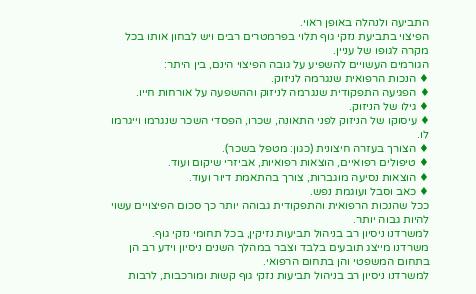התביעה ולנהלה באופן ראוי.
הפיצוי בתביעת נזקי גוף תלוי בפרמטרים רבים ויש לבחון אותו בכל מקרה לגופו של עניין.
הגורמים העשויים להשפיע על גובה הפיצוי הינם, בין היתר:
♦ הנכות הרפואית שנגרמה לניזוק.
♦ הפגיעה התפקודית שנגרמה לניזוק וההשפעה על אורחות חייו.
♦ גילו של הניזוק.
♦ עיסוקו של הניזוק לפני התאונה, שכרו, הפסדי השכר שנגרמו וייגרמו לו.
♦ הצורך בעזרה חיצונית (כגון: מטפל בשכר).
♦ טיפולים רפואיים, הוצאות רפואיות, אביזרי שיקום ועוד.
♦ הוצאות נסיעה מוגברות, צורך בהתאמת דיור ועוד.
♦ כאב וסבל ועוגמת נפש.
ככל שהנכות הרפואית והתפקודית גבוהה יותר כך סכום הפיצויים עשוי להיות גבוה יותר.
למשרדנו ניסיון רב בניהול תביעות נזיקין, בכל תחומי נזקי גוף.
משרדנו מייצג תובעים בלבד וצבר במהלך השנים ניסיון וידע רב הן בתחום המשפטי והן בתחום הרפואי.
למשרדנו ניסיון רב בניהול תביעות נזקי גוף קשות ומורכבות, לרבות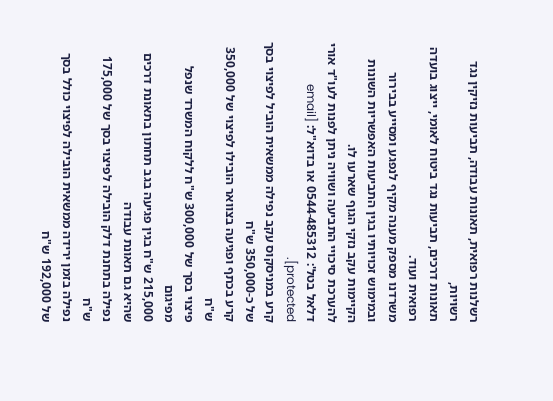רשלנות רפואית, תאונות עבודה, תביעות נזיקין נגד רשויות,
תאונות דרכים, תביעות נגד ביטוח לאומי, ייצוג בועדה רפואית ועוד.
משרדנו מספק מענה מקיף לנפגע ומסייע בבירור ובמימוש זכויותיו בגין התביעות האפשריות השונות הקיימות עקב נזקי הגוף שארעו לו.
להערכת סיכויי התביעה ושוויה ניתן לפנות לעו"ד אורי דלאל בטל': 0544-485312 או בדוא"ל: [email protected].
קרע במניסקוס עקב נפילה ממשאית הוביל לפיצוי בסך של כ-350,000 ש"ח
קרע בכתף ופגיעה בצוואר הובילו לפיצוי של 350,000 ש"ח
פיצוי בסך של 300,000 ש"ח ללקוח המשרד שנפל מפיגום
215,000 ש"ח בגין פגיעה בגב תחתון בתאונת דרכים שהיא גם תאונת עבודה
נפילה בתחנת דלק הובילה לפיצוי בסך של 175,000 ש"ח
נפילה בזמן ירידה ממשאית הובילה לפיצוי כולל בסך של 192,000 ש"ח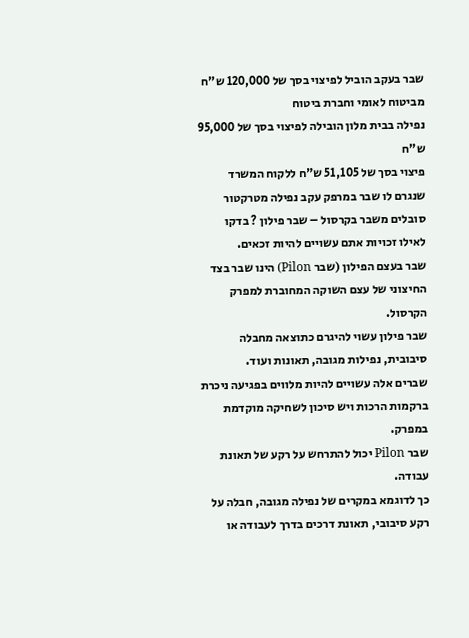שבר בעקב הוביל לפיצוי בסך של 120,000 ש"ח מביטוח לאומי וחברת ביטוח
נפילה בבית מלון הובילה לפיצוי בסך של 95,000 ש"ח
פיצוי בסך של 51,105 ש"ח ללקוח המשרד שנגרם לו שבר במרפק עקב נפילה מטרקטור
סובלים משבר בקרסול – שבר פילון ? בדקו לאילו זכויות אתם עשויים להיות זכאים.
שבר בעצם הפילון (שבר Pilon) הינו שבר בצד החיצוני של עצם השוקה המחוברת למפרק הקרסול.
שבר פילון עשוי להיגרם כתוצאה מחבלה סיבובית, נפילות מגובה, תאונות ועוד.
שברים אלה עשויים להיות מלווים בפגיעה ניכרת ברקמות הרכות ויש סיכון לשחיקה מוקדמת במפרק.
שבר Pilon יכול להתרחש על רקע של תאונת עבודה.
כך לדוגמא במקרים של נפילה מגובה, חבלה על רקע סיבובי, תאונת דרכים בדרך לעבודה או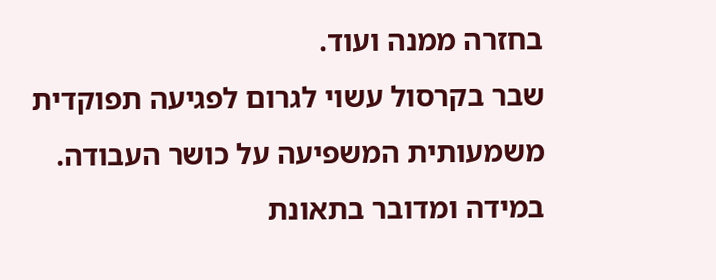בחזרה ממנה ועוד.
שבר בקרסול עשוי לגרום לפגיעה תפוקדית משמעותית המשפיעה על כושר העבודה.
במידה ומדובר בתאונת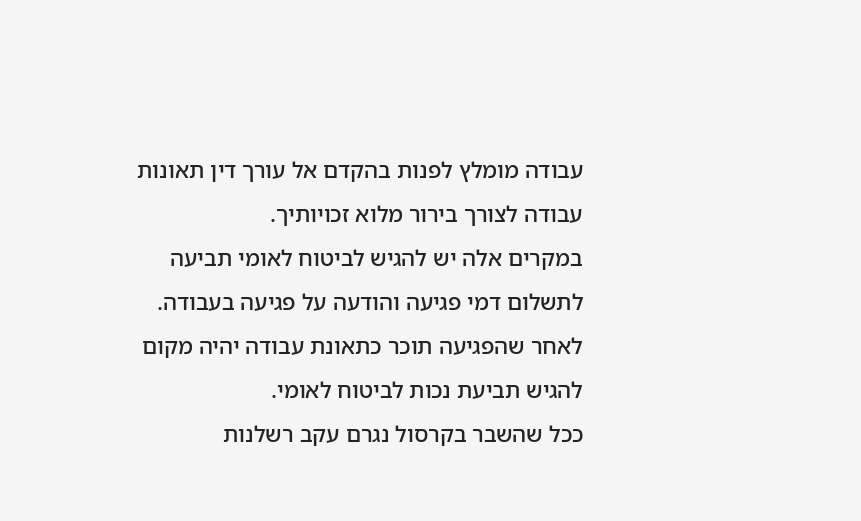עבודה מומלץ לפנות בהקדם אל עורך דין תאונות עבודה לצורך בירור מלוא זכויותיך.
במקרים אלה יש להגיש לביטוח לאומי תביעה לתשלום דמי פגיעה והודעה על פגיעה בעבודה.
לאחר שהפגיעה תוכר כתאונת עבודה יהיה מקום להגיש תביעת נכות לביטוח לאומי.
ככל שהשבר בקרסול נגרם עקב רשלנות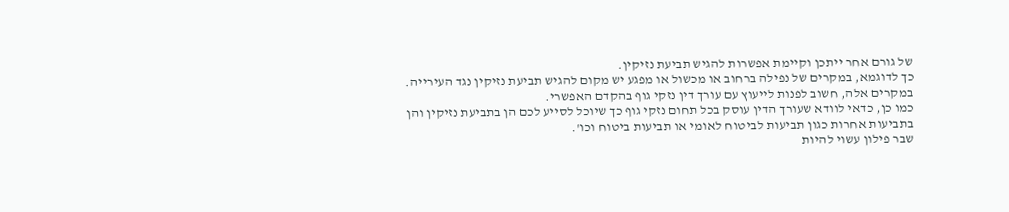של גורם אחר ייתכן וקיימת אפשרות להגיש תביעת נזיקין.
כך לדוגמא, במקרים של נפילה ברחוב או מכשול או מפגע יש מקום להגיש תביעת נזיקין נגד העירייה.
במקרים אלה, חשוב לפנות לייעוץ עם עורך דין נזקי גוף בהקדם האפשרי.
כמו כן, כדאי לוודא שעורך הדין עוסק בכל תחום נזקי גוף כך שיוכל לסייע לכם הן בתביעת נזיקין והן בתביעות אחרות כגון תביעות לביטוח לאומי או תביעות ביטוח וכו'.
שבר פילון עשוי להיות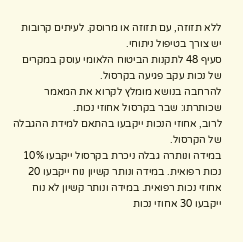ללא תזוזה, עם תזוזה או מרוסק. לעיתים קרובות יש צורך בטיפול ניתוחי.
סעיף 48 לתקנות הביטוח הלאומי עוסק במקרים של נכות עקב פגיעה בקרסול.
להרחבה בנושא מומלץ לקרוא את המאמר שכותרתו: שבר בקרסול אחוזי נכות.
לרוב, אחוזי הנכות ייקבעו בהתאם למידת ההגבלה של הקרסול.
במידה ונותרה גבלה ניכרת בקרסול ייקבעו 10% נכות רפואית. במידה ונותר קשיון נוח ייקבעו 20 אחוזי נכות רפואית. במידה ונותר קשיון לא נוח ייקבעו 30 אחוזי נכות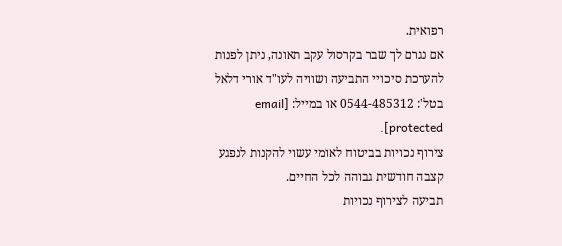רפואית.
אם נגרם לך שבר בקרסול עקב תאונה, ניתן לפנות להערכת סיכויי התביעה ושוויה לעו"ד אורי דלאל בטל': 0544-485312 או במייל: [email protected].
צירוף נכויות בביטוח לאומי עשוי להקנות לנפגע קצבה חודשית גבוהה לכל החיים.
תביעה לצירוף נכויות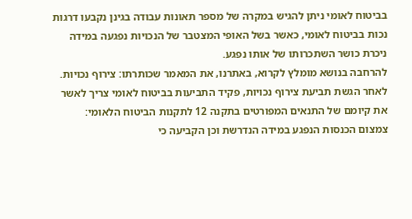בביטוח לאומי ניתן להגיש במקרה של מספר תאונות עבודה בגינן נקבעו דרגות נכות בביטוח לאומי, כאשר בשל האופי המצטבר של הנכויות נפגעה במידה ניכרת כושר השתכרותו של אותו נפגע.
להרחבה בנושא מומלץ לקרוא, באתרנו, את המאמר שכותרתו: צירוף נכויות.
לאחר הגשת תביעת צירוף נכויות, פקיד התביעות בביטוח לאומי צריך לאשר את קיומם של התנאים המפורטים בתקנה 12 לתקנות הביטוח הלאומי:
צמצום הכנסות הנפגע במידה הנדרשת וכן הקביעה כי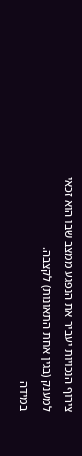צירוף הנכויות יעביר את הנפגע ממצב שבו הוא זכאי למענק (בגין אחת התאונות) לקצבה.
במידה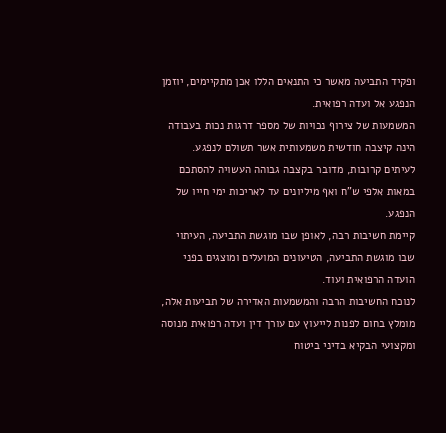ופקיד התביעה מאשר כי התנאים הללו אכן מתקיימים, יוזמן הנפגע אל ועדה רפואית.
המשמעות של צירוף נכויות של מספר דרגות נכות בעבודה הינה קיצבה חודשית משמעותית אשר תשולם לנפגע.
לעיתים קרובות, מדובר בקצבה גבוהה העשויה להסתכם במאות אלפי ש"ח ואף מיליונים עד לאריכות ימי חייו של הנפגע.
קיימת חשיבות רבה, לאופן שבו מוגשת התביעה, העיתוי שבו מוגשת התביעה, הטיעונים המועלים ומוצגים בפני הועדה הרפואית ועוד.
לנוכח החשיבות הרבה והמשמעות האדירה של תביעות אלה, מומלץ בחום לפנות לייעוץ עם עורך דין ועדה רפואית מנוסה ומקצועי הבקיא בדיני ביטוח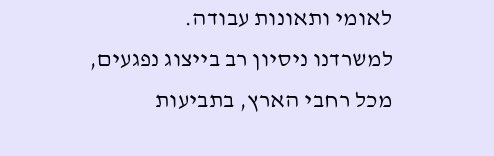לאומי ותאונות עבודה.
למשרדנו ניסיון רב בייצוג נפגעים, מכל רחבי הארץ, בתביעות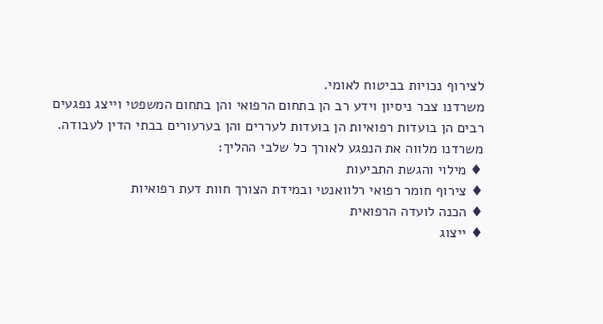לצירוף נכויות בביטוח לאומי.
משרדנו צבר ניסיון וידע רב הן בתחום הרפואי והן בתחום המשפטי וייצג נפגעים רבים הן בועדות רפואיות הן בועדות לעררים והן בערעורים בבתי הדין לעבודה.
משרדנו מלווה את הנפגע לאורך כל שלבי ההליך:
♦ מילוי והגשת התביעות
♦ צירוף חומר רפואי רלוואנטי ובמידת הצורך חוות דעת רפואיות
♦ הכנה לועדה הרפואית
♦ ייצוג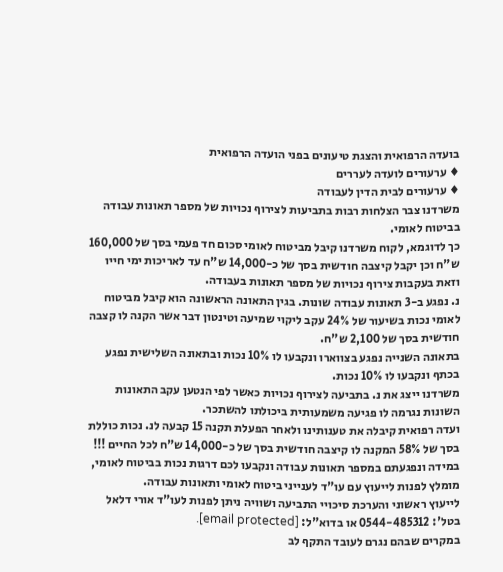בועדה הרפואית והצגת טיעונים בפני הועדה הרפואית
♦ ערעורים לועדה לעררים
♦ ערעורים לבית הדין לעבודה
משרדנו צבר הצלחות רבות בתביעות לצירוף נכויות של מספר תאונות עבודה בביטוח לאומי.
כך לדוגמא, לקוח משרדנו קיבל מביטוח לאומי סכום חד פעמי בסך של 160,000 ש"ח וכן יקבל קיצבה חודשית בסך של כ-14,000 ש"ח עד לאריכות ימי חייו וזאת בעקבות צירוף נכויות של מספר תאונות בעבודה.
נ. נפגע ב-3 תאונות עבודה שונות. בגין התאונה הראשונה הוא קיבל מביטוח לאומי נכות בשיעור של 24% עקב ליקוי שמיעה וטינטון דבר אשר הקנה לו קצבה חודשית בסך של 2,100 ש"ח.
בתאונה השנייה נפגע בצווארו ונקבעו לו 10% נכות ובתאונה השלישית נפגע בכתף ונקבעו לו 10% נכות.
משרדנו ייצג את נ. בתביעה לצירוף נכויות כאשר לפי הנטען עקב התאונות השונות נגרמה לו פגיעה משמעותית ביכולתו להשתכר.
ועדה רפואית קיבלה את טענותינו ולאחר הפעלת תקנה 15 קבעה לנ. נכות כוללת בסך של 58% המקנה לו קיצבה חודשית בסך של כ-14,000 ש"ח לכל החיים !!!
במידה ונפגעתם במספר תאונות עבודה ונקבעו לכם דרגות נכות בביטוח לאומי, מומלץ לפנות לייעוץ עם עו"ד לענייני ביטוח לאומי ותאונות עבודה.
לייעוץ ראשוני והערכת סיכויי התביעה ושוויה ניתן לפנות לעו"ד אורי דלאל בטל': 0544-485312 או בדוא"ל: [email protected].
במקרים שבהם נגרם לעובד התקף לב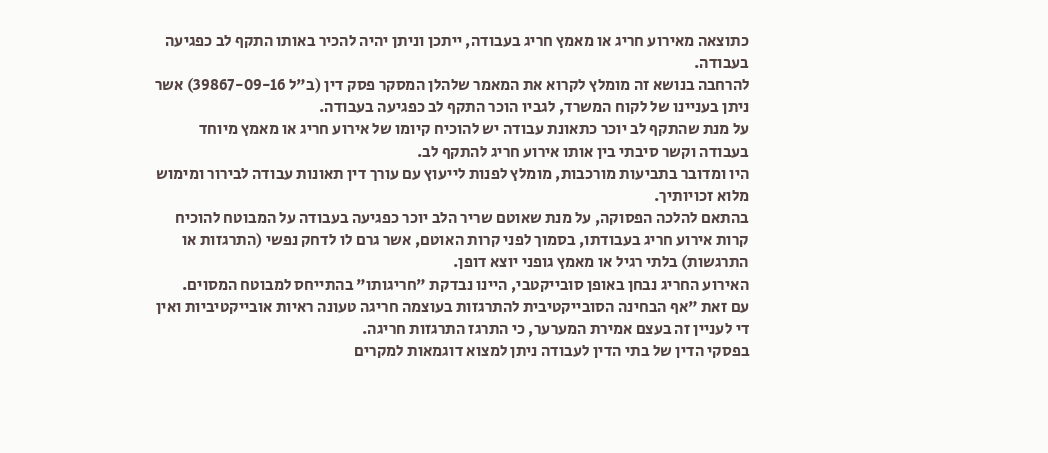כתוצאה מאירוע חריג או מאמץ חריג בעבודה, ייתכן וניתן יהיה להכיר באותו התקף לב כפגיעה בעבודה.
להרחבה בנושא זה מומלץ לקרוא את המאמר שלהלן המסקר פסק דין (ב"ל 39867-09-16) אשר ניתן בעניינו של לקוח המשרד, לגביו הוכר התקף לב כפגיעה בעבודה.
על מנת שהתקף לב יוכר כתאונת עבודה יש להוכיח קיומו של אירוע חריג או מאמץ מיוחד בעבודה וקשר סיבתי בין אותו אירוע חריג להתקף לב.
היו ומדובר בתביעות מורכבות, מומלץ לפנות לייעוץ עם עורך דין תאונות עבודה לבירור ומימוש מלוא זכויותיך.
בהתאם להלכה הפסוקה, על מנת שאוטם שריר הלב יוכר כפגיעה בעבודה על המבוטח להוכיח קרות אירוע חריג בעבודתו, בסמוך לפני קרות האוטם, אשר גרם לו לדחק נפשי (התרגזות או התרגשות) בלתי רגיל או מאמץ גופני יוצא דופן.
האירוע החריג נבחן באופן סובייקטבי, היינו נבדקת "חריגותו" בהתייחס למבוטח המסוים.
עם זאת "אף הבחינה הסובייקטיבית להתרגזות בעוצמה חריגה טעונה ראיות אובייקטיביות ואין די לעניין זה בעצם אמירת המערער, כי התרגז התרגזות חריגה.
בפסקי הדין של בתי הדין לעבודה ניתן למצוא דוגמאות למקרים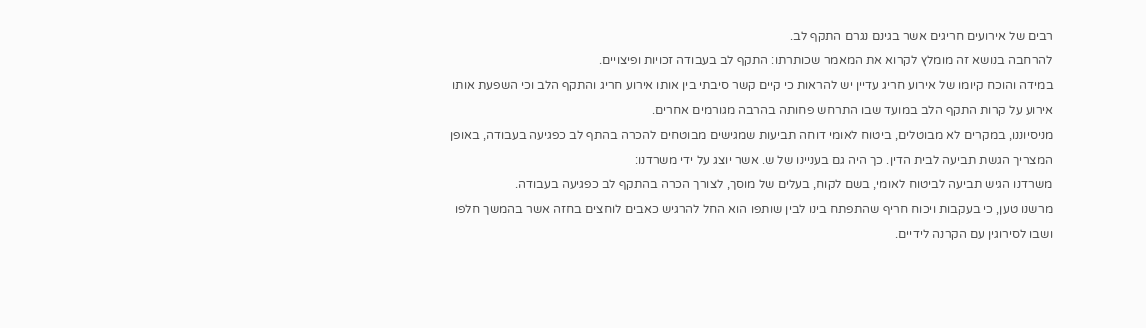רבים של אירועים חריגים אשר בגינם נגרם התקף לב.
להרחבה בנושא זה מומלץ לקרוא את המאמר שכותרתו: התקף לב בעבודה זכויות ופיצויים.
במידה והוכח קיומו של אירוע חריג עדיין יש להראות כי קיים קשר סיבתי בין אותו אירוע חריג והתקף הלב וכי השפעת אותו אירוע על קרות התקף הלב במועד שבו התרחש פחותה בהרבה מגורמים אחרים.
מניסיוננו, במקרים לא מבוטלים, ביטוח לאומי דוחה תביעות שמגישים מבוטחים להכרה בהתף לב כפגיעה בעבודה, באופן המצריך הגשת תביעה לבית הדין. כך היה גם בעניינו של ש. אשר יוצג על ידי משרדנו:
משרדנו הגיש תביעה לביטוח לאומי, בשם לקוח, בעלים של מוסך, לצורך הכרה בהתקף לב כפגיעה בעבודה.
מרשנו טען, כי בעקבות ויכוח חריף שהתפתח בינו לבין שותפו הוא החל להרגיש כאבים לוחצים בחזה אשר בהמשך חלפו ושבו לסירוגין עם הקרנה לידיים.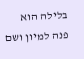בלילה הוא פנה למיון ושם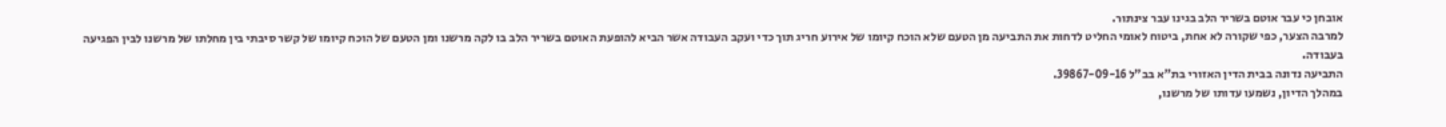אובחן כי עבר אוטם בשריר הלב בגינו עבר צינתור.
למרבה הצער, כפי שקורה לא אחת, ביטוח לאומי החליט לדחות את התביעה מן הטעם שלא הוכח קיומו של אירוע חריג תוך כדי ועקב העבודה אשר הביא להופעת האוטם בשריר הלב בו לקה מרשנו ומן הטעם של הוכח קיומו של קשר סיבתי בין מחלתו של מרשנו לבין הפגיעה בעבודה.
התביעה נדונה בבית הדין האזורי בת"א בב"ל 39867-09-16.
במהלך הדיון, נשמעו עדותו של מרשנו,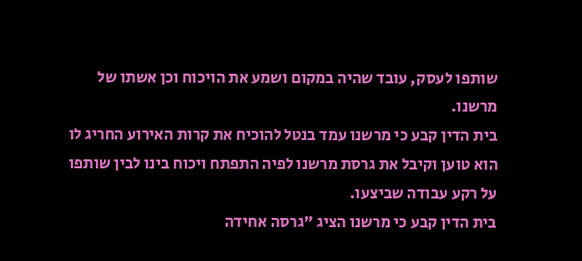שותפו לעסק, עובד שהיה במקום ושמע את הויכוח וכן אשתו של מרשנו.
בית הדין קבע כי מרשנו עמד בנטל להוכיח את קרות האירוע החריג לו הוא טוען וקיבל את גרסת מרשנו לפיה התפתח ויכוח בינו לבין שותפו על רקע עבודה שביצעו.
בית הדין קבע כי מרשנו הציג "גרסה אחידה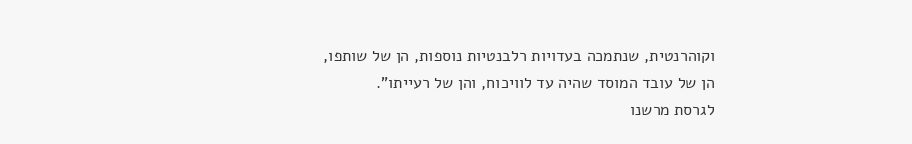וקוהרנטית, שנתמכה בעדויות רלבנטיות נוספות, הן של שותפו, הן של עובד המוסד שהיה עד לוויכוח, והן של רעייתו".
לגרסת מרשנו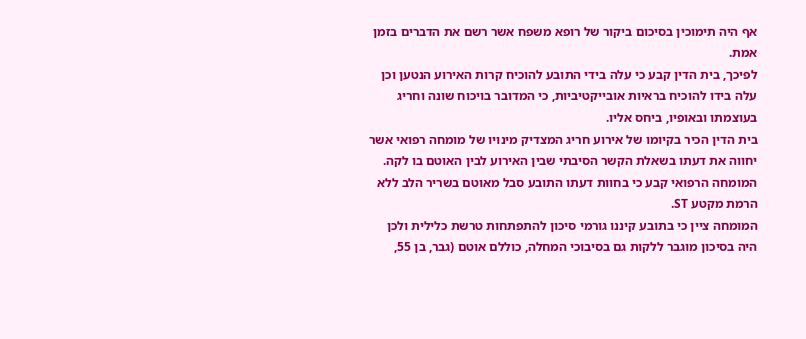אף היה תימוכין בסיכום ביקור של רופא משפח אשר רשם את הדברים בזמן אמת.
לפיכך, בית הדין קבע כי עלה בידי התובע להוכיח קרות האירוע הנטען וכן עלה בידו להוכיח בראיות אובייקטיביות, כי המדובר בויכוח שונה וחריג בעוצמתו ובאופיו, ביחס אליו.
בית הדין הכיר בקיומו של אירוע חריג המצדיק מינויו של מומחה רפואי אשר יחווה את דעתו בשאלת הקשר הסיבתי שבין האירוע לבין האוטם בו לקה.
המומחה הרפואי קבע כי בחוות דעתו התובע סבל מאוטם בשריר הלב ללא הרמת מקטע ST.
המומחה ציין כי בתובע קיננו גורמי סיכון להתפתחות טרשת כלילית ולכן היה בסיכון מוגבר ללקות גם בסיבוכי המחלה, כוללם אוטם (גבר, בן 55,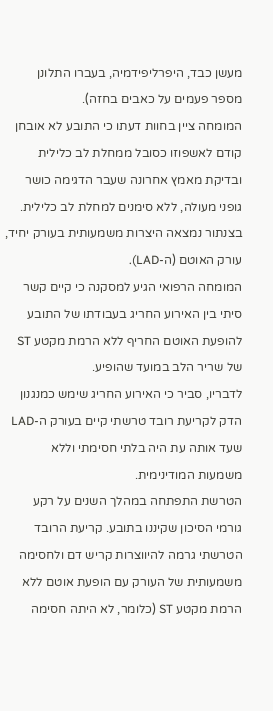מעשן כבד, היפרליפידמיה, בעברו התלונן מספר פעמים על כאבים בחזה).
המומחה ציין בחוות דעתו כי התובע לא אובחן קודם לאשפוזו כסובל ממחלת לב כלילית ובדיקת מאמץ אחרונה שעבר הדגימה כושר גופני מעולה, ללא סימנים למחלת לב כלילית.
בצנתור נמצאה היצרות משמעותית בעורק יחיד, עורק האוטם (ה-LAD).
המומחה הרפואי הגיע למסקנה כי קיים קשר סיתי בין האירוע החריג בעבודתו של התובע להופעת האוטם החריף ללא הרמת מקטע ST של שריר הלב במועד שהופיע.
לדבריו, סביר כי האירוע החריג שימש כמנגנון הדק לקריעת רובד טרשתי קיים בעורק ה-LAD שעד אותה עת היה בלתי חסימתי וללא משמעות המודינימית.
הטרשת התפתחה במהלך השנים על רקע גורמי הסיכון שקיננו בתובע. קריעת הרובד הטרשתי גרמה להיווצרות קריש דם ולחסימה משמעותית של העורק עם הופעת אוטם ללא הרמת מקטע ST (כלומר, לא היתה חסימה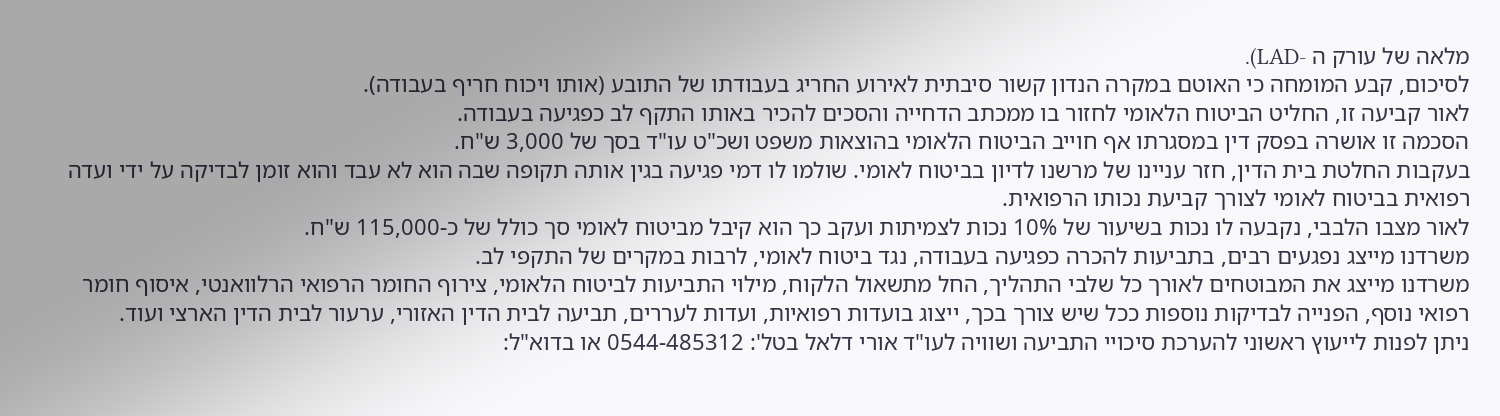מלאה של עורק ה -LAD).
לסיכום, קבע המומחה כי האוטם במקרה הנדון קשור סיבתית לאירוע החריג בעבודתו של התובע (אותו ויכוח חריף בעבודה).
לאור קביעה זו, החליט הביטוח הלאומי לחזור בו ממכתב הדחייה והסכים להכיר באותו התקף לב כפגיעה בעבודה.
הסכמה זו אושרה בפסק דין במסגרתו אף חוייב הביטוח הלאומי בהוצאות משפט ושכ"ט עו"ד בסך של 3,000 ש"ח.
בעקבות החלטת בית הדין, חזר עניינו של מרשנו לדיון בביטוח לאומי. שולמו לו דמי פגיעה בגין אותה תקופה שבה הוא לא עבד והוא זומן לבדיקה על ידי ועדה רפואית בביטוח לאומי לצורך קביעת נכותו הרפואית.
לאור מצבו הלבבי, נקבעה לו נכות בשיעור של 10% נכות לצמיתות ועקב כך הוא קיבל מביטוח לאומי סך כולל של כ-115,000 ש"ח.
משרדנו מייצג נפגעים רבים, בתביעות להכרה כפגיעה בעבודה, נגד ביטוח לאומי, לרבות במקרים של התקפי לב.
משרדנו מייצג את המבוטחים לאורך כל שלבי התהליך, החל מתשאול הלקוח, מילוי התביעות לביטוח הלאומי, צירוף החומר הרפואי הרלוואנטי, איסוף חומר רפואי נוסף, הפנייה לבדיקות נוספות ככל שיש צורך בכך, ייצוג בועדות רפואיות, ועדות לעררים, תביעה לבית הדין האזורי, ערעור לבית הדין הארצי ועוד.
ניתן לפנות לייעוץ ראשוני להערכת סיכויי התביעה ושוויה לעו"ד אורי דלאל בטל': 0544-485312 או בדוא"ל: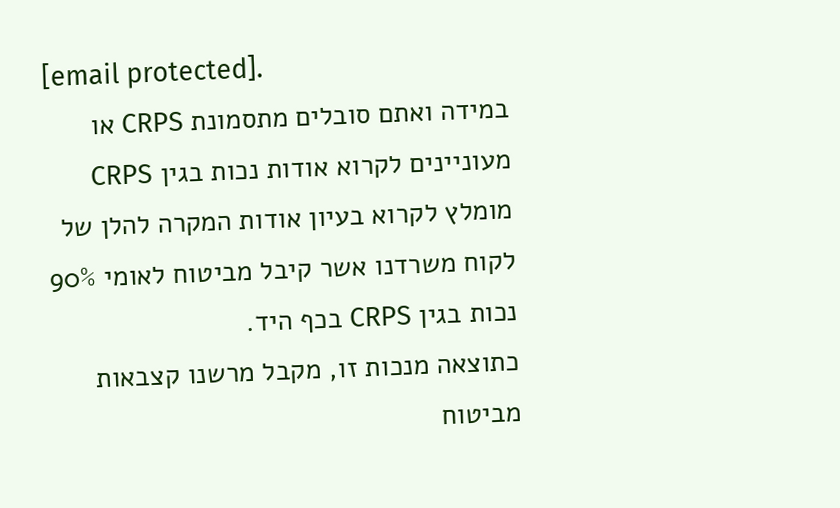[email protected].
במידה ואתם סובלים מתסמונת CRPS או מעוניינים לקרוא אודות נכות בגין CRPS מומלץ לקרוא בעיון אודות המקרה להלן של לקוח משרדנו אשר קיבל מביטוח לאומי 90% נכות בגין CRPS בכף היד.
כתוצאה מנכות זו, מקבל מרשנו קצבאות מביטוח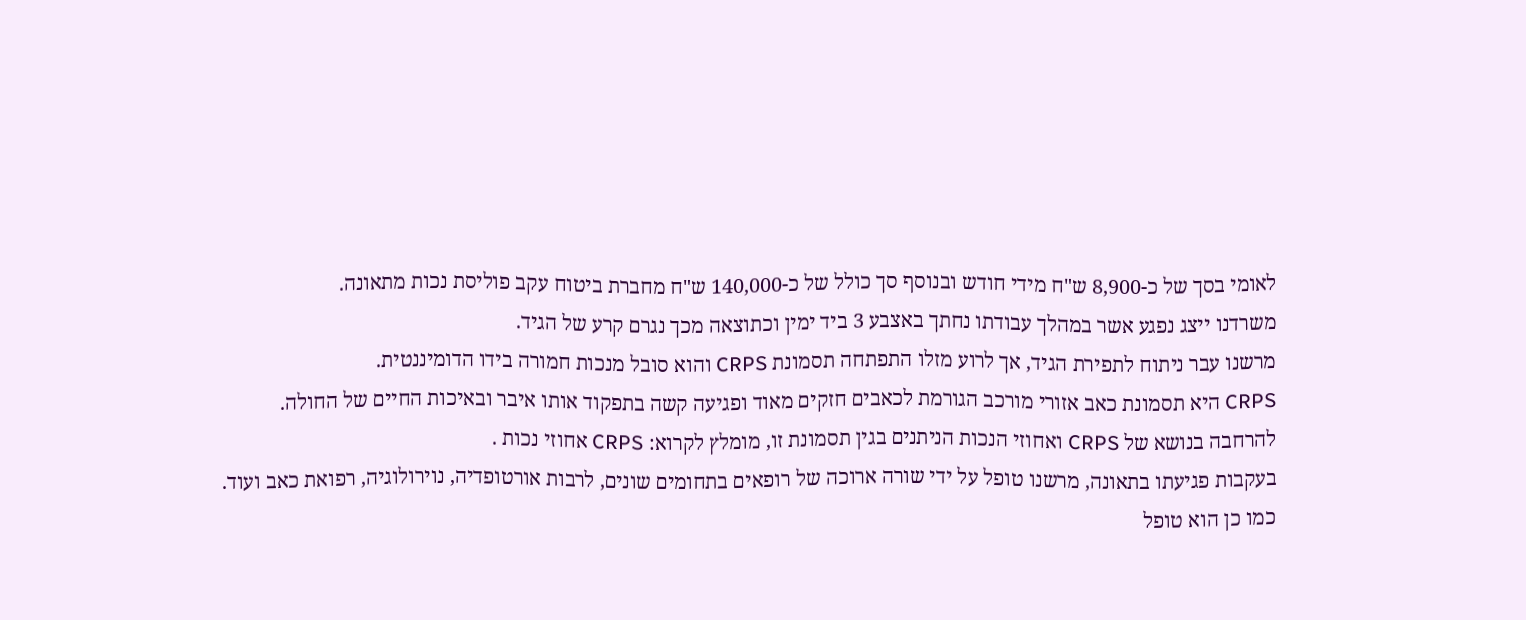לאומי בסך של כ-8,900 ש"ח מידי חודש ובנוסף סך כולל של כ-140,000 ש"ח מחברת ביטוח עקב פוליסת נכות מתאונה.
משרדנו ייצג נפגע אשר במהלך עבודתו נחתך באצבע 3 ביד ימין וכתוצאה מכך נגרם קרע של הגיד.
מרשנו עבר ניתוח לתפירת הגיד, אך לרוע מזלו התפתחה תסמונת CRPS והוא סובל מנכות חמורה בידו הדומיננטית.
CRPS היא תסמונת כאב אזורי מורכב הגורמת לכאבים חזקים מאוד ופגיעה קשה בתפקוד אותו איבר ובאיכות החיים של החולה.
להרחבה בנושא של CRPS ואחוזי הנכות הניתנים בגין תסמונת זו, מומלץ לקרוא: CRPS אחוזי נכות .
בעקבות פגיעתו בתאונה, מרשנו טופל על ידי שורה ארוכה של רופאים בתחומים שונים, לרבות אורטופדיה, נוירולוגיה, רפואת כאב ועוד.
כמו כן הוא טופל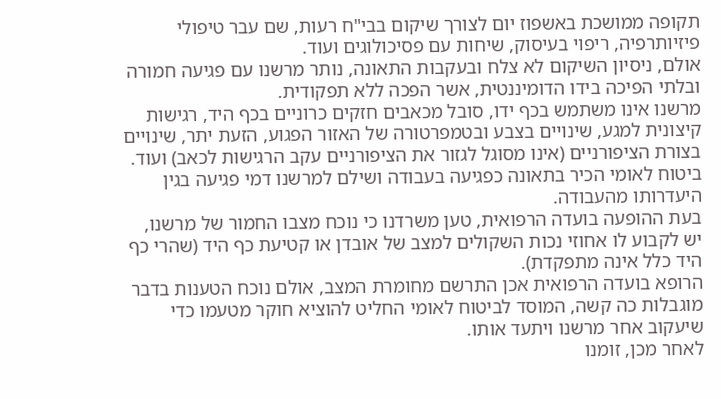תקופה ממושכת באשפוז יום לצורך שיקום בבי"ח רעות, שם עבר טיפולי פיזיותרפיה, ריפוי בעיסוק, שיחות עם פסיכולוגים ועוד.
אולם, ניסיון השיקום לא צלח ובעקבות התאונה, נותר מרשנו עם פגיעה חמורה ובלתי הפיכה בידו הדומיננטית, אשר הפכה ללא תפקודית.
מרשנו אינו משתמש בכף ידו, סובל מכאבים חזקים כרוניים בכף היד, רגישות קיצונית למגע, שינויים בצבע ובטמפרטורה של האזור הפגוע, הזעת יתר, שינויים בצורת הציפורניים (אינו מסוגל לגזור את הציפורניים עקב הרגישות לכאב) ועוד.
ביטוח לאומי הכיר בתאונה כפגיעה בעבודה ושילם למרשנו דמי פגיעה בגין היעדרותו מהעבודה.
בעת ההופעה בועדה הרפואית, טען משרדנו כי נוכח מצבו החמור של מרשנו, יש לקבוע לו אחוזי נכות השקולים למצב של אובדן או קטיעת כף היד (שהרי כף היד כלל אינה מתפקדת).
הרופא בועדה הרפואית אכן התרשם מחומרת המצב, אולם נוכח הטענות בדבר מוגבלות כה קשה, המוסד לביטוח לאומי החליט להוציא חוקר מטעמו כדי שיעקוב אחר מרשנו ויתעד אותו.
לאחר מכן, זומנו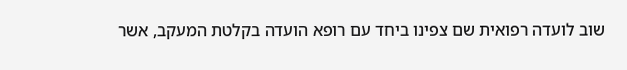שוב לועדה רפואית שם צפינו ביחד עם רופא הועדה בקלטת המעקב, אשר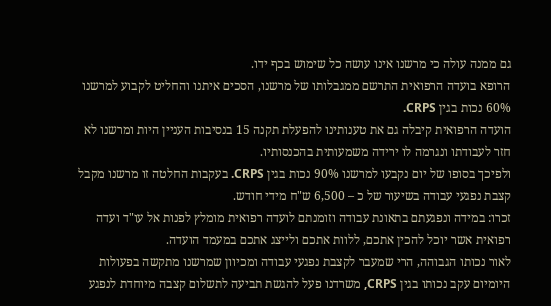גם ממנה עולה כי מרשנו אינו עושה כל שימוש בכף ידו.
הרופא בועדה הרפואית התרשם ממגבלותו של מרשנו, הסכים איתנו והחליט לקבוע למרשנו 60% נכות בגין CRPS.
הועדה הרפואית קיבלה גם את טענותינו להפעלת תקנה 15 בנסיבות העניין היות ומרשנו לא חזר לעבודתו ונגרמה לו ירידה משמעותית בהכנסותיו.
ולפיכך בסופו של יום נקבעו למרשנו 90% נכות בגין CRPS. בעקבות החלטה זו מרשנו מקבל קצבת נפגעי עבודה בשיעור של כ – 6,500 ש"ח מידי חודש.
זכרו: במידה ונפגעתם בתאונת עבודה וזומנתם לועדה רפואית מומלץ לפנות אל עו"ד ועדה רפואית אשר יוכל להכין אתכם, ללוות אתכם ולייצג אתכם במעמד הועדה.
לאור נכותו הגבוהה, הרי שמעבר לקצבת נפגעי עבודה ומכיוון שמרשנו מתקשה בפעולות היומיום עקב נכותו בגין CRPS, משרדנו פעל להגשת תביעה לתשלום קצבה מיוחדת לנפגע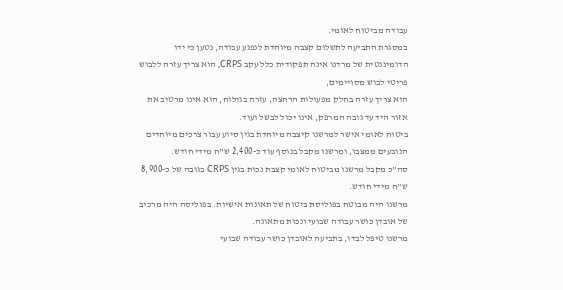עבודה מביטוח לאומי.
במסגרת התביעה לתשלום קצבה מיוחדת לנפגע עבודה, נטען כי ידו הדומיננטית של מרדנו אינה תפקודית כלל עקב CRPS, הוא צריך עזרה ללבוש פריטי לבוש מסויימים,
הוא צריך עזרה בחלק מפעולות הרחצה, עזרה בגילוח, הוא אינו מרטיב את אזור היד עד גובה המרפק, אינו יכול לבשל ועוד.
ביטוח לאומי אישר למרשנו קיצבה מיוחדת בגין סיוע עבור צרכים מיוחדים הנובעים ממצבו, ומרשנו מקבל בנוסף עוד כ-2,400 ש"ח מידי חודש.
סה"כ מקבל מרשנו מביטוח לאומי קצבת נכות בגין CRPS בגובה של כ-8,900 ש"ח מידי חודש.
מרשנו היה מבוטח בפוליסת ביטוח של תאונות אישיות. בפוליסה היה מרכיב של אובדן כושר עבודה שבועי ונכות מתאונה.
מרשנו טיפל לבדו, בתביעה לאובדן כושר עבודה שבועי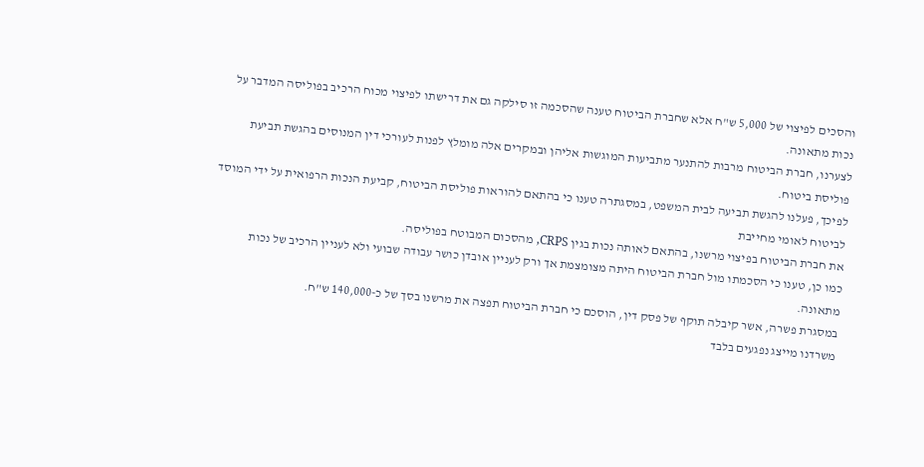והסכים לפיצוי של 5,000 ש"ח אלא שחברת הביטוח טענה שהסכמה זו סילקה גם את דרישתו לפיצוי מכוח הרכיב בפוליסה המדבר על נכות מתאונה.
לצערנו, חברת הביטוח מרבות להתנער מתביעות המוגשות אליהן ובמקרים אלה מומלץ לפנות לעורכי דין המנוסים בהגשת תביעת פוליסת ביטוח.
לפיכך, פעלנו להגשת תביעה לבית המשפט, במסגתרה טענו כי בהתאם להוראות פוליסת הביטוח, קביעת הנכות הרפואית על ידי המוסד לביטוח לאומי מחייבת
את חברת הביטוח בפיצוי מרשנו, בהתאם לאותה נכות בגין CRPS, מהסכום המבוטח בפוליסה.
כמו כן, טענו כי הסכמתו מול חברת הביטוח היתה מצומצמת אך ורק לעניין אובדן כושר עבודה שבועי ולא לעניין הרכיב של נכות מתאונה.
במסגרת פשרה, אשר קיבלה תוקף של פסק דין, הוסכם כי חברת הביטוח תפצה את מרשנו בסך של כ-140,000 ש"ח.
משרדנו מייצג נפגעים בלבד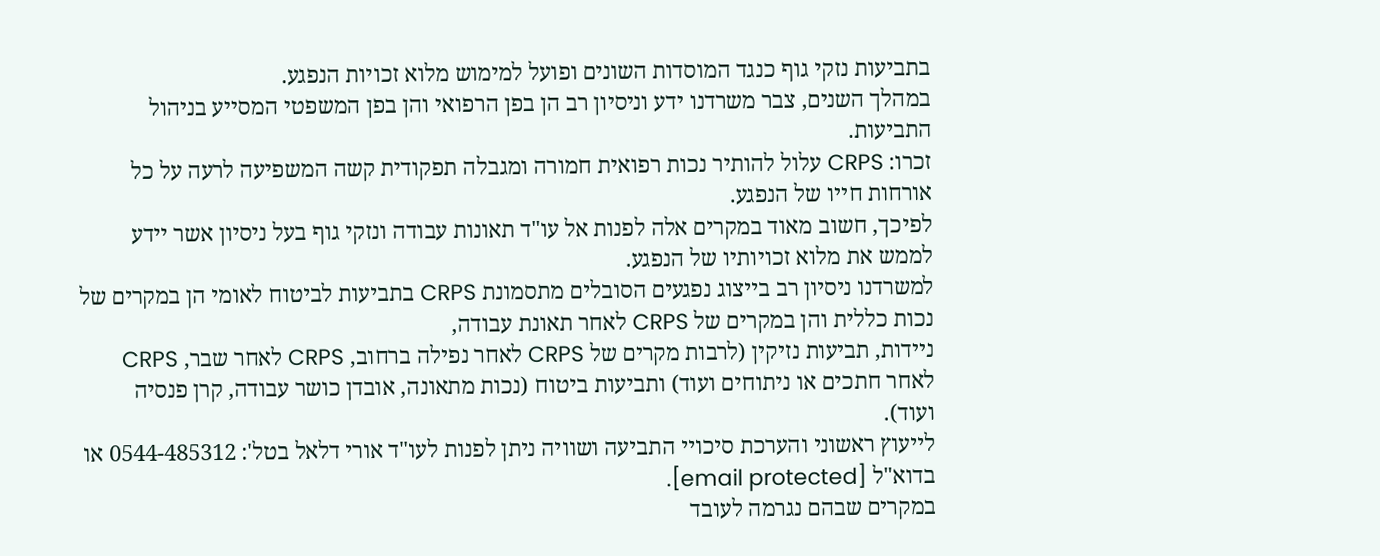בתביעות נזקי גוף כנגד המוסדות השונים ופועל למימוש מלוא זכויות הנפגע.
במהלך השנים, צבר משרדנו ידע וניסיון רב הן בפן הרפואי והן בפן המשפטי המסייע בניהול התביעות.
זכרו: CRPS עלול להותיר נכות רפואית חמורה ומגבלה תפקודית קשה המשפיעה לרעה על כל אורחות חייו של הנפגע.
לפיכך, חשוב מאוד במקרים אלה לפנות אל עו"ד תאונות עבודה ונזקי גוף בעל ניסיון אשר יידע לממש את מלוא זכויותיו של הנפגע.
למשרדנו ניסיון רב בייצוג נפגעים הסובלים מתסמונת CRPS בתביעות לביטוח לאומי הן במקרים של נכות כללית והן במקרים של CRPS לאחר תאונת עבודה,
ניידות, תביעות נזיקין (לרבות מקרים של CRPS לאחר נפילה ברחוב, CRPS לאחר שבר, CRPS לאחר חתכים או ניתוחים ועוד) ותביעות ביטוח (נכות מתאונה, אובדן כושר עבודה, קרן פנסיה ועוד).
לייעוץ ראשוני והערכת סיכויי התביעה ושוויה ניתן לפנות לעו"ד אורי דלאל בטל': 0544-485312 או בדוא"ל [email protected].
במקרים שבהם נגרמה לעובד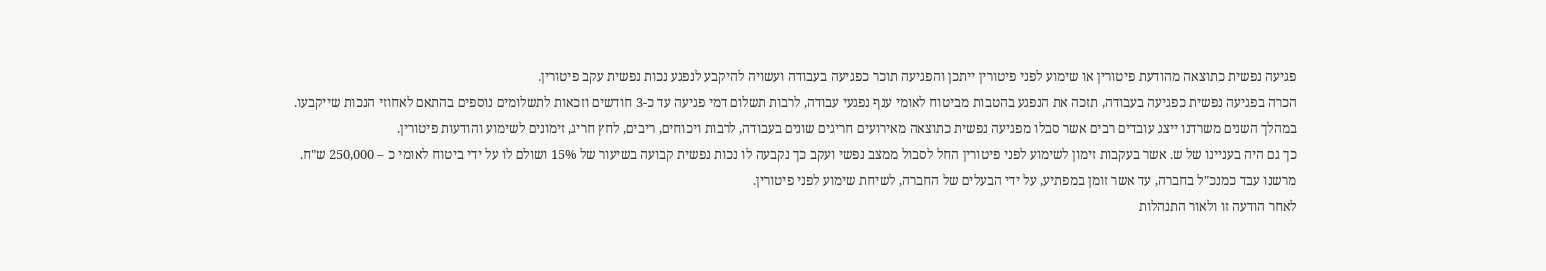פגיעה נפשית כתוצאה מהודעת פיטורין או שימוע לפני פיטורין ייתכן והפגיעה תוכר כפגיעה בעבודה ועשויה להיקבע לנפגע נכות נפשית עקב פיטורין.
הכרה בפגיעה נפשית כפגיעה בעבודה, תזכה את הנפגע בהטבות מביטוח לאומי ענף נפגעי עבודה, לרבות תשלום דמי פגיעה עד כ-3 חודשים וזכאות לתשלומים נוספים בהתאם לאחוזי הנכות שייקבעו.
במהלך השנים משרדנו ייצג עובדים רבים אשר סבלו מפגיעה נפשית כתוצאה מאירועים חריגים שונים בעבודה, לרבות ויכוחים, ריבים, לחץ חריג, זימונים לשימוע והודעות פיטורין.
כך גם היה בעניינו של ש. אשר בעקבות זימון לשימוע לפני פיטורין החל לסבול ממצב נפשי ועקב כך נקבעה לו נכות נפשית קבועה בשיעור של 15% ושולם לו על ידי ביטוח לאומי כ – 250,000 ש"ח.
מרשנו עבד כמנכ"ל בחברה, עד אשר זומן במפתיע, על ידי הבעלים של החברה, לשיחת שימוע לפני פיטורין.
לאחר הודעה זו ולאור התנהלות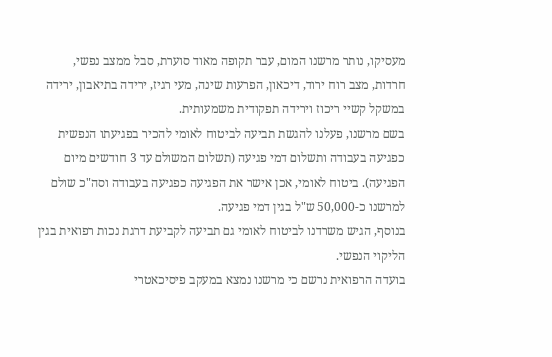מעסיקו, נותר מרשנו המום, עבר תקופה מאוד סוערת, סבל ממצב נפשי, חרדות, מצב רוח ירוד, דיכאון, הפרעות שינה, מעי רגיז, ירידה בתיאבון, ירידה במשקל קשיי ריכוז וירידה תפקודית משמעותית.
בשם מרשנו, פעלנו להגשת תביעה לביטוח לאומי להכיר בפגיעתו הנפשית כפגיעה בעבודה ותשלום דמי פגיעה (תשלום המשולם עד 3 חודשים מיום הפגיעה). ביטוח לאומי, אכן אישר את הפגיעה כפגיעה בעבודה וסה"כ שולם למרשנו כ-50,000 ש"ל בגין דמי פגיעה.
בנוסף, הגיש משרדנו לביטוח לאומי גם תביעה לקביעת דרגת נכות רפואית בגין הליקוי הנפשי.
בועדה הרפואית נרשם כי מרשנו נמצא במעקב פיסיכאטרי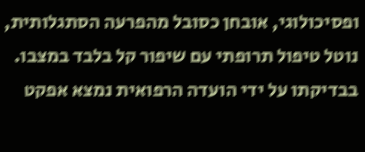ופסיכולוגי, אובחן כסובל מהפרעה הסתגלותית, נוטל טיפול תרופתי עם שיפור קל בלבד במצבו.
בבדיקתו על ידי הועדה הרפואית נמצא אפקט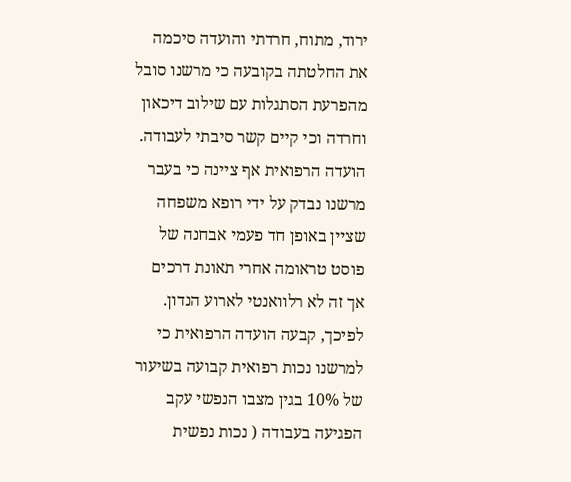ירוד, מתוח, חרדתי והועדה סיכמה את החלטתה בקובעה כי מרשנו סובל מהפרעת הסתגלות עם שילוב דיכאון וחרדה וכי קיים קשר סיבתי לעבודה.
הועדה הרפואית אף ציינה כי בעבר מרשנו נבדק על ידי רופא משפחה שציין באופן חד פעמי אבחנה של פוסט טראומה אחרי תאונת דרכים אך זה לא רלוואנטי לארוע הנדון.
לפיכך, קבעה הועדה הרפואית כי למרשנו נכות רפואית קבועה בשיעור של 10% בגין מצבו הנפשי עקב הפגיעה בעבודה ( נכות נפשית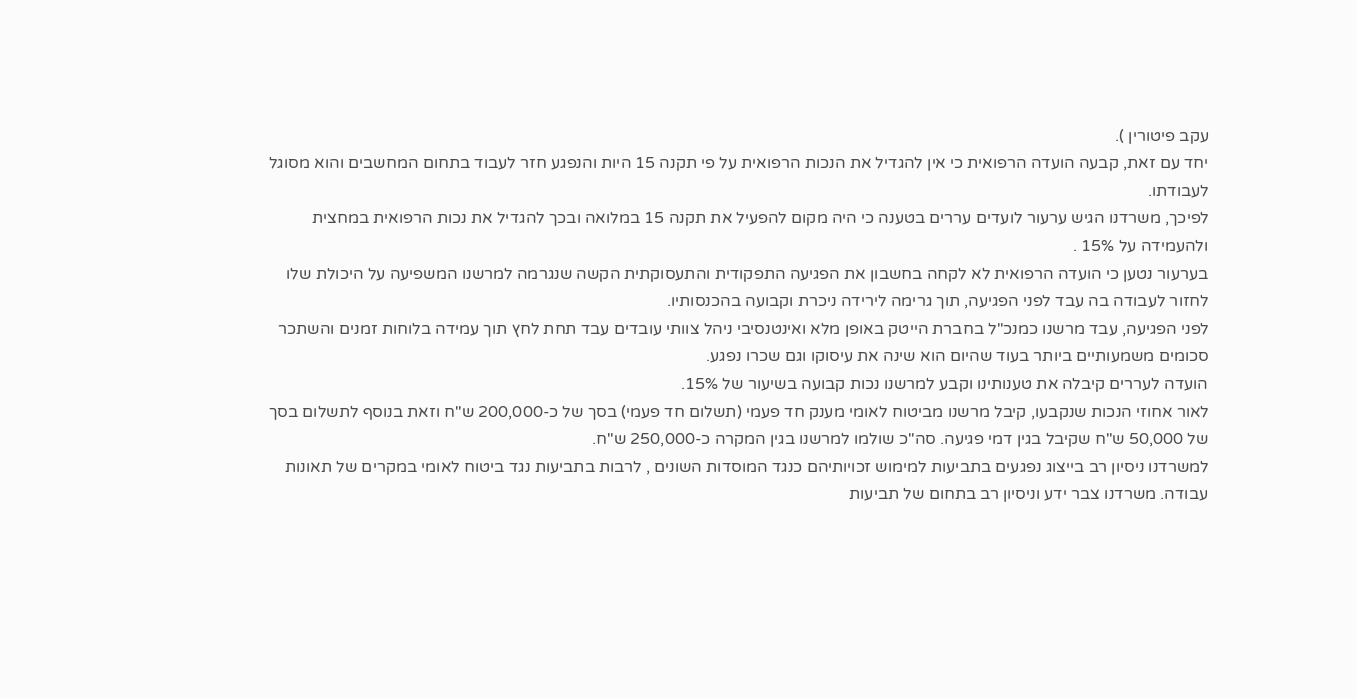עקב פיטורין ).
יחד עם זאת, קבעה הועדה הרפואית כי אין להגדיל את הנכות הרפואית על פי תקנה 15 היות והנפגע חזר לעבוד בתחום המחשבים והוא מסוגל לעבודתו.
לפיכך, משרדנו הגיש ערעור לועדים עררים בטענה כי היה מקום להפעיל את תקנה 15 במלואה ובכך להגדיל את נכות הרפואית במחצית ולהעמידה על 15% .
בערעור נטען כי הועדה הרפואית לא לקחה בחשבון את הפגיעה התפקודית והתעסוקתית הקשה שנגרמה למרשנו המשפיעה על היכולת שלו לחזור לעבודה בה עבד לפני הפגיעה, תוך גרימה לירידה ניכרת וקבועה בהכנסותיו.
לפני הפגיעה, עבד מרשנו כמנכ"ל בחברת הייטק באופן מלא ואינטנסיבי ניהל צוותי עובדים עבד תחת לחץ תוך עמידה בלוחות זמנים והשתכר סכומים משמעותיים ביותר בעוד שהיום הוא שינה את עיסוקו וגם שכרו נפגע.
הועדה לעררים קיבלה את טענותינו וקבע למרשנו נכות קבועה בשיעור של 15%.
לאור אחוזי הנכות שנקבעו, קיבל מרשנו מביטוח לאומי מענק חד פעמי (תשלום חד פעמי) בסך של כ-200,000 ש"ח וזאת בנוסף לתשלום בסך של 50,000 ש"ח שקיבל בגין דמי פגיעה. סה"כ שולמו למרשנו בגין המקרה כ-250,000 ש"ח.
למשרדנו ניסיון רב בייצוג נפגעים בתביעות למימוש זכויותיהם כנגד המוסדות השונים , לרבות בתביעות נגד ביטוח לאומי במקרים של תאונות עבודה. משרדנו צבר ידע וניסיון רב בתחום של תביעות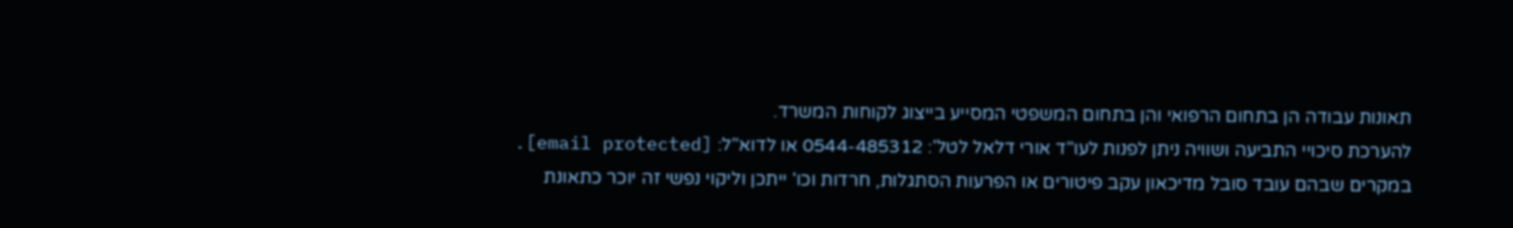תאונות עבודה הן בתחום הרפואי והן בתחום המשפטי המסייע בייצוג לקוחות המשרד.
להערכת סיכויי התביעה ושוויה ניתן לפנות לעו"ד אורי דלאל לטל': 0544-485312 או לדוא"ל: [email protected].
במקרים שבהם עובד סובל מדיכאון עקב פיטורים או הפרעות הסתגלות, חרדות וכו' ייתכן וליקוי נפשי זה יוכר כתאונת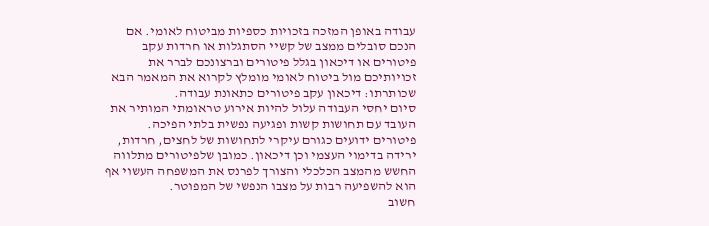עבודה באופן המזכה בזכויות כספיות מביטוח לאומי. אם הנכם סובלים ממצב של קשיי הסתגלות או חרדות עקב פיטורים או דיכאון בגלל פיטורים וברצונכם לברר את זכויותיכם מול ביטוח לאומי מומלץ לקרוא את המאמר הבא שכותרתו: דיכאון עקב פיטורים כתאונת עבודה.
סיום יחסי העבודה עלול להיות אירוע טראומתי המותיר את העובד עם תחושות קשות ופגיעה נפשית בלתי הפיכה. פיטורים ידועים כגורם עיקרי לתחושות של לחצים, חרדות, ירידה בדימוי העצמי וכן דיכאון. כמובן שלפיטורים מתלווה החשש מהמצב הכלכלי והצורך לפרנס את המשפחה העשוי אף הוא להשפיעה רבות על מצבו הנפשי של המפוטר.
חשוב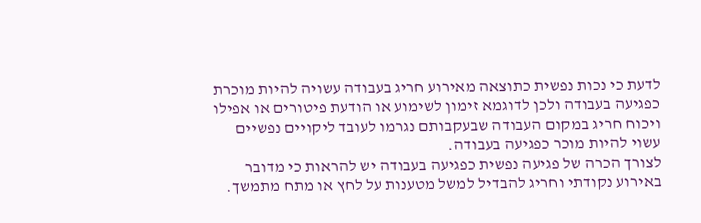לדעת כי נכות נפשית כתוצאה מאירוע חריג בעבודה עשויה להיות מוכרת כפגיעה בעבודה ולכן לדוגמא זימון לשימוע או הודעת פיטורים או אפילו ויכוח חריג במקום העבודה שבעקבותם נגרמו לעובד ליקויים נפשיים עשוי להיות מוכר כפגיעה בעבודה.
לצורך הכרה של פגיעה נפשית כפגיעה בעבודה יש להראות כי מדובר באירוע נקודתי וחריג להבדיל למשל מטענות על לחץ או מתח מתמשך.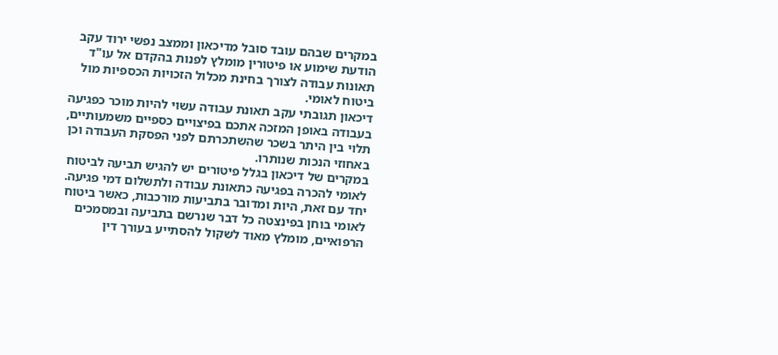במקרים שבהם עובד סובל מדיכאון וממצב נפשי ירוד עקב הודעת שימוע או פיטורין מומלץ לפנות בהקדם אל עו"ד תאונות עבודה לצורך בחינת מכלול הזכויות הכספיות מול ביטוח לאומי.
דיכאון תגובתי עקב תאונת עבודה עשוי להיות מוכר כפגיעה בעבודה באופן המזכה אתכם בפיצויים כספיים משמעותיים, תלוי בין היתר בשכר שהשתכרתם לפני הפסקת העבודה וכן באחוזי הנכות שנותרו.
במקרים של דיכאון בגלל פיטורים יש להגיש תביעה לביטוח לאומי להכרה בפגיעה כתאונת עבודה ולתשלום דמי פגיעה. יחד עם זאת, היות ומדובר בתביעות מורכבות, כאשר ביטוח לאומי בוחן בפינצטה כל דבר שנרשם בתביעה ובמסמכים הרפואיים, מומלץ מאוד לשקול להסתייע בעורך דין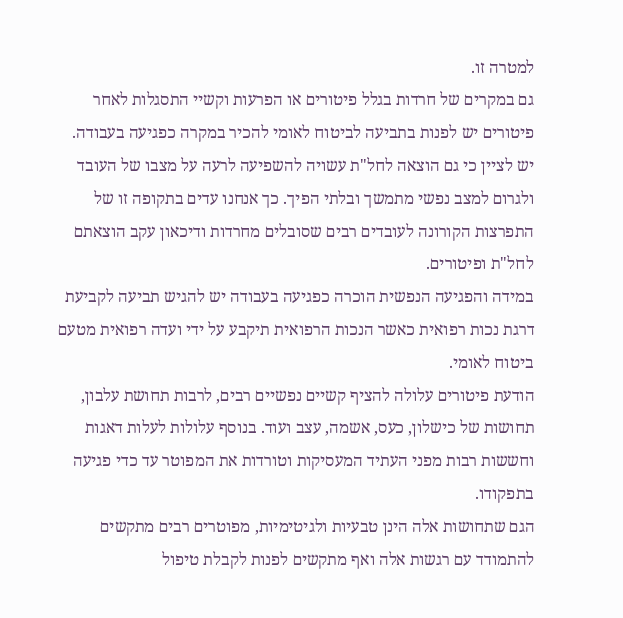למטרה זו.
גם במקרים של חרדות בגלל פיטורים או הפרעות וקשיי התסגלות לאחר פיטורים יש לפנות בתביעה לביטוח לאומי להכיר במקרה כפגיעה בעבודה.
יש לציין כי גם הוצאה לחל"ת עשויה להשפיעה לרעה על מצבו של העובד ולגרום למצב נפשי מתמשך ובלתי הפיך. כך אנחנו עדים בתקופה זו של התפרצות הקורונה לעובדים רבים שסובלים מחרדות ודיכאון עקב הוצאתם לחל"ת ופיטורים.
במידה והפגיעה הנפשית הוכרה כפגיעה בעבודה יש להגיש תביעה לקביעת דרגת נכות רפואית כאשר הנכות הרפואית תיקבע על ידי ועדה רפואית מטעם ביטוח לאומי.
הודעת פיטורים עלולה להציף קשיים נפשיים רבים, לרבות תחושת עלבון, תחושות של כישלון, כעס, אשמה, עצב ועוד. בנוסף עלולות לעלות דאגות וחששות רבות מפני העתיד המעסיקות וטורדות את המפוטר עד כדי פגיעה בתפקודו.
הגם שתחושות אלה הינן טבעיות ולגיטימיות, מפוטרים רבים מתקשים להתמודד עם רגשות אלה ואף מתקשים לפנות לקבלת טיפול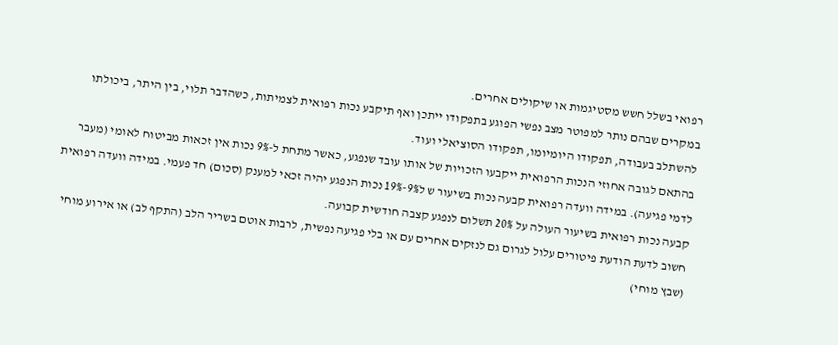רפואי בשלל חשש מסטיגמות או שיקולים אחרים.
במקרים שבהם נותר למפוטר מצב נפשי הפוגע בתפקודו ייתכן ואף תיקבע נכות רפואית לצמיתות, כשהדבר תלוי, בין היתר, ביכולתו להשתלב בעבודה, תפקודו היומיומו, תפקודו הסוציאלי ועוד.
בהתאם לגובה אחוזי הנכות הרפואית ייקבעו הזכויות של אותו עובד שנפגע, כאשר מתחת ל-9% נכות אין זכאות מביטוח לאומי (מעבר לדמי פגיעה). במידה וועדה רפואית קבעה נכות בשיעור ש ל9%-19% נכות הנפגע יהיה זכאי למענק (סכום) חד פעמי. במידה וועדה רפואית קבעה נכות רפואית בשיעור העולה על 20% תשלום לנפגע קצבה חודשית קבועה.
חשוב לדעת הודעת פיטורים עלול לגרום גם לנזקים אחרים עם או בלי פגיעה נפשית, לרבות אוטם בשריר הלב (התקף לב) או אירוע מוחי (שבץ מוחי)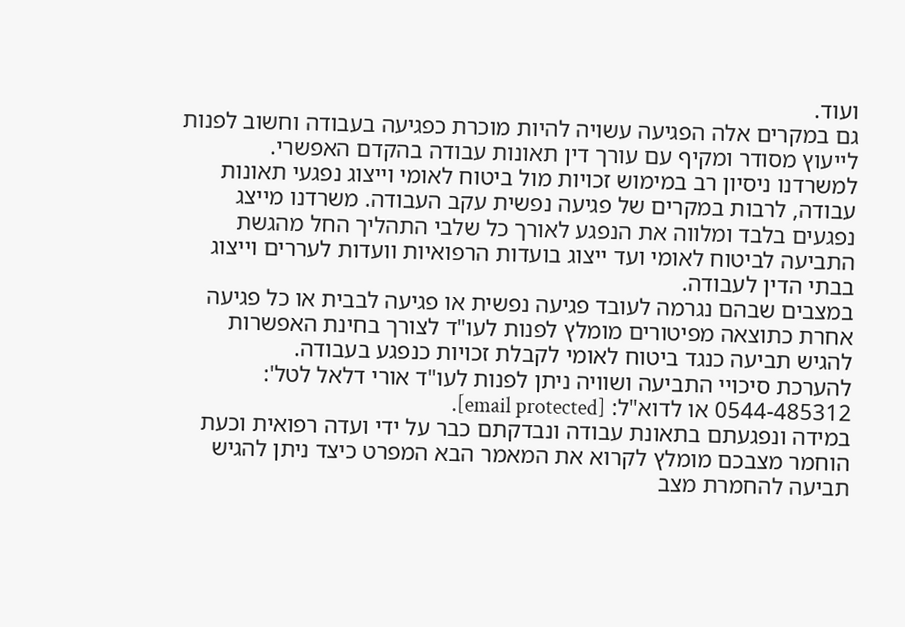ועוד.
גם במקרים אלה הפגיעה עשויה להיות מוכרת כפגיעה בעבודה וחשוב לפנות לייעוץ מסודר ומקיף עם עורך דין תאונות עבודה בהקדם האפשרי.
למשרדנו ניסיון רב במימוש זכויות מול ביטוח לאומי וייצוג נפגעי תאונות עבודה, לרבות במקרים של פגיעה נפשית עקב העבודה. משרדנו מייצג נפגעים בלבד ומלווה את הנפגע לאורך כל שלבי התהליך החל מהגשת התביעה לביטוח לאומי ועד ייצוג בועדות הרפואיות וועדות לעררים וייצוג בבתי הדין לעבודה.
במצבים שבהם נגרמה לעובד פגיעה נפשית או פגיעה לבבית או כל פגיעה אחרת כתוצאה מפיטורים מומלץ לפנות לעו"ד לצורך בחינת האפשרות להגיש תביעה כנגד ביטוח לאומי לקבלת זכויות כנפגע בעבודה.
להערכת סיכויי התביעה ושוויה ניתן לפנות לעו"ד אורי דלאל לטל': 0544-485312 או לדוא"ל: [email protected].
במידה ונפגעתם בתאונת עבודה ונבדקתם כבר על ידי ועדה רפואית וכעת הוחמר מצבכם מומלץ לקרוא את המאמר הבא המפרט כיצד ניתן להגיש תביעה להחמרת מצב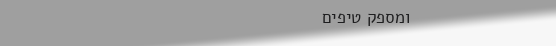ומספק טיפים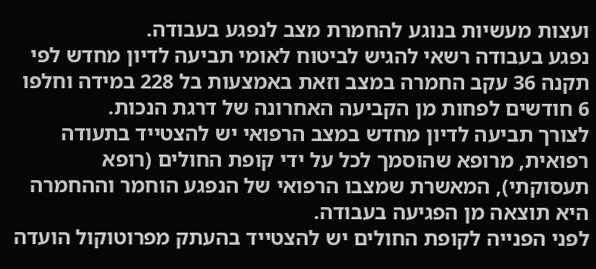ועצות מעשיות בנוגע להחמרת מצב לנפגע בעבודה.
נפגע בעבודה רשאי להגיש לביטוח לאומי תביעה לדיון מחדש לפי תקנה 36 עקב החמרה במצב וזאת באמצעות בל 228 במידה וחלפו 6 חודשים לפחות מן הקביעה האחרונה של דרגת הנכות.
לצורך תביעה לדיון מחדש במצב הרפואי יש להצטייד בתעודה רפואית, מרופא שהוסמך לכל על ידי קופת החולים (רופא תעסוקתי), המאשרת שמצבו הרפואי של הנפגע הוחמר וההחמרה היא תוצאה מן הפגיעה בעבודה.
לפני הפנייה לקופת החולים יש להצטייד בהעתק מפרוטוקול הועדה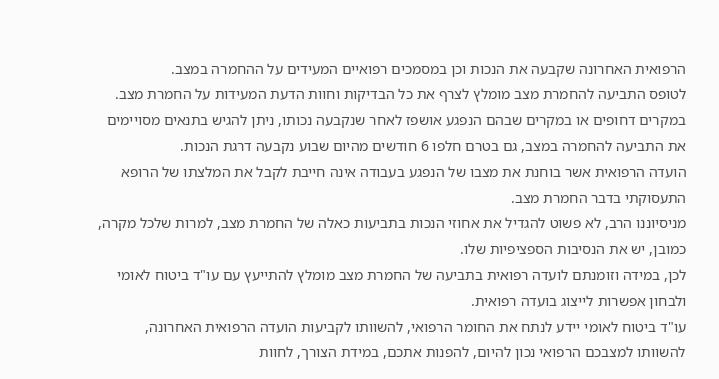הרפואית האחרונה שקבעה את הנכות וכן במסמכים רפואיים המעידים על ההחמרה במצב.
לטופס התביעה להחמרת מצב מומלץ לצרף את כל הבדיקות וחוות הדעת המעידות על החמרת מצב.
במקרים דחופים או במקרים שבהם הנפגע אושפז לאחר שנקבעה נכותו, ניתן להגיש בתנאים מסויימים את התביעה להחמרה במצב, גם בטרם חלפו 6 חודשים מהיום שבוע נקבעה דרגת הנכות.
הועדה הרפואית אשר בוחנת את מצבו של הנפגע בעבודה אינה חייבת לקבל את המלצתו של הרופא התעסוקתי בדבר החמרת מצב.
מניסיוננו הרב, לא פשוט להגדיל את אחוזי הנכות בתביעות כאלה של החמרת מצב, למרות שלכל מקרה, כמובן, יש את הנסיבות הספציפיות שלו.
לכן, במידה וזומנתם לועדה רפואית בתביעה של החמרת מצב מומלץ להתייעץ עם עו"ד ביטוח לאומי ולבחון אפשרות לייצוג בועדה רפואית.
עו"ד ביטוח לאומי יידע לנתח את החומר הרפואי, להשוותו לקביעות הועדה הרפואית האחרונה, להשוותו למצבכם הרפואי נכון להיום, להפנות אתכם, במידת הצורך, לחוות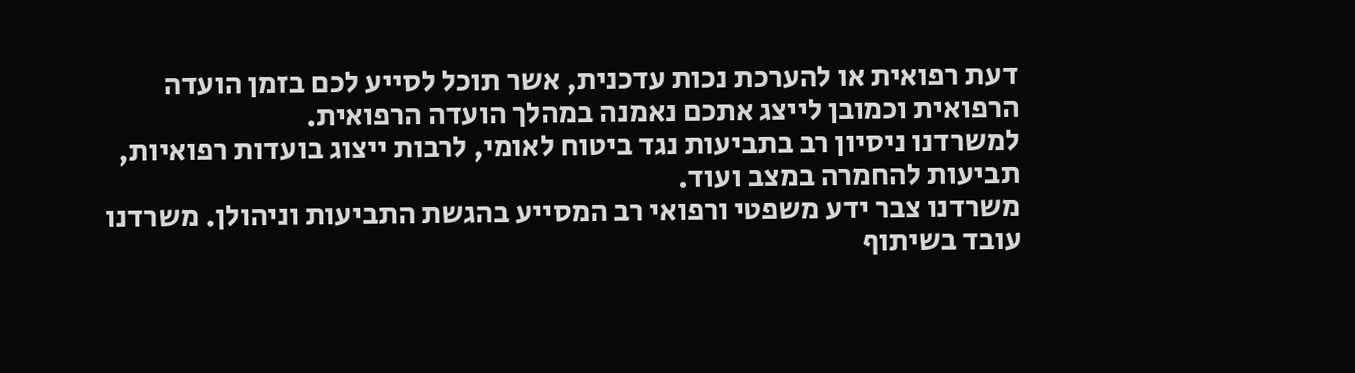דעת רפואית או להערכת נכות עדכנית, אשר תוכל לסייע לכם בזמן הועדה הרפואית וכמובן לייצג אתכם נאמנה במהלך הועדה הרפואית.
למשרדנו ניסיון רב בתביעות נגד ביטוח לאומי, לרבות ייצוג בועדות רפואיות, תביעות להחמרה במצב ועוד.
משרדנו צבר ידע משפטי ורפואי רב המסייע בהגשת התביעות וניהולן. משרדנו עובד בשיתוף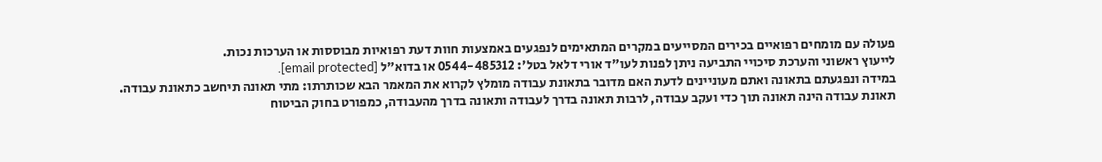פעולה עם מומחים רפואיים בכירים המסייעים במקרים המתאימים לנפגעים באמצעות חוות דעת רפואיות מבוססות או הערכות נכות.
לייעוץ ראשוני והערכת סיכויי התביעה ניתן לפנות לעו"ד אורי דלאל בטל': 0544-485312 או בדוא"ל [email protected].
במידה ונפגעתם בתאונה ואתם מעוניינים לדעת האם מדובר בתאונת עבודה מומלץ לקרוא את המאמר הבא שכותרתו: מתי תאונה תיחשב כתאונת עבודה.
תאונת עבודה הינה תאונה תוך כדי ועקב עבודה, לרבות תאונה בדרך לעבודה ותאונה בדרך מהעבודה, כמפורט בחוק הביטוח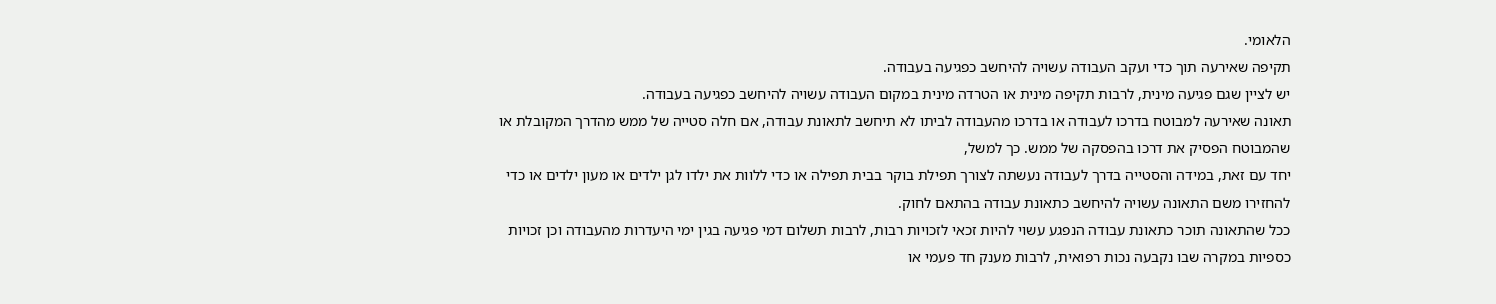הלאומי.
תקיפה שאירעה תוך כדי ועקב העבודה עשויה להיחשב כפגיעה בעבודה.
יש לציין שגם פגיעה מינית, לרבות תקיפה מינית או הטרדה מינית במקום העבודה עשויה להיחשב כפגיעה בעבודה.
תאונה שאירעה למבוטח בדרכו לעבודה או בדרכו מהעבודה לביתו לא תיחשב לתאונת עבודה, אם חלה סטייה של ממש מהדרך המקובלת או שהמבוטח הפסיק את דרכו בהפסקה של ממש. כך למשל,
יחד עם זאת, במידה והסטייה בדרך לעבודה נעשתה לצורך תפילת בוקר בבית תפילה או כדי ללוות את ילדו לגן ילדים או מעון ילדים או כדי להחזירו משם התאונה עשויה להיחשב כתאונת עבודה בהתאם לחוק.
ככל שהתאונה תוכר כתאונת עבודה הנפגע עשוי להיות זכאי לזכויות רבות, לרבות תשלום דמי פגיעה בגין ימי היעדרות מהעבודה וכן זכויות כספיות במקרה שבו נקבעה נכות רפואית, לרבות מענק חד פעמי או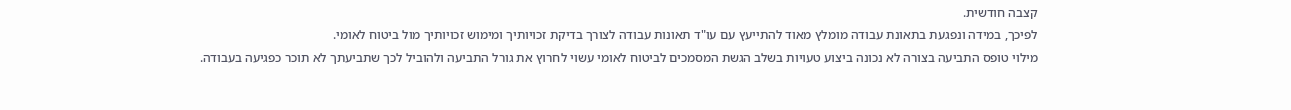קצבה חודשית.
לפיכך, במידה ונפגעת בתאונת עבודה מומלץ מאוד להתייעץ עם עו"ד תאונות עבודה לצורך בדיקת זכויותיך ומימוש זכויותיך מול ביטוח לאומי.
מילוי טופס התביעה בצורה לא נכונה ביצוע טעויות בשלב הגשת המסמכים לביטוח לאומי עשוי לחרוץ את גורל התביעה ולהוביל לכך שתביעתך לא תוכר כפגיעה בעבודה.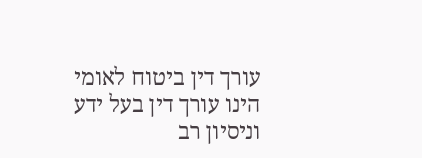עורך דין ביטוח לאומי הינו עורך דין בעל ידע וניסיון רב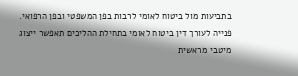בתביעות מול ביטוח לאומי לרבות בפן המשפטי ובפן הרפואי.
פנייה לעורך דין ביטוח לאומי בתחילת ההליכים תאפשר ייצוג מיטבי מראשית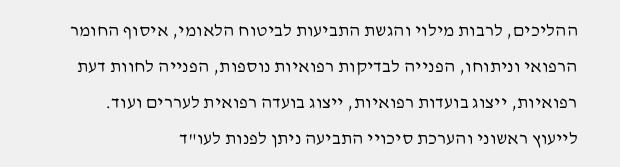ההליכים, לרבות מילוי והגשת התביעות לביטוח הלאומי, איסוף החומר הרפואי וניתוחו, הפנייה לבדיקות רפואיות נוספות, הפנייה לחוות דעת רפואיות, ייצוג בועדות רפואיות, ייצוג בועדה רפואית לעררים ועוד.
לייעוץ ראשוני והערכת סיכויי התביעה ניתן לפנות לעו"ד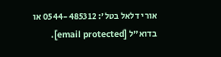אורי דלאל בטל': 0544-485312 או בדוא"ל [email protected].